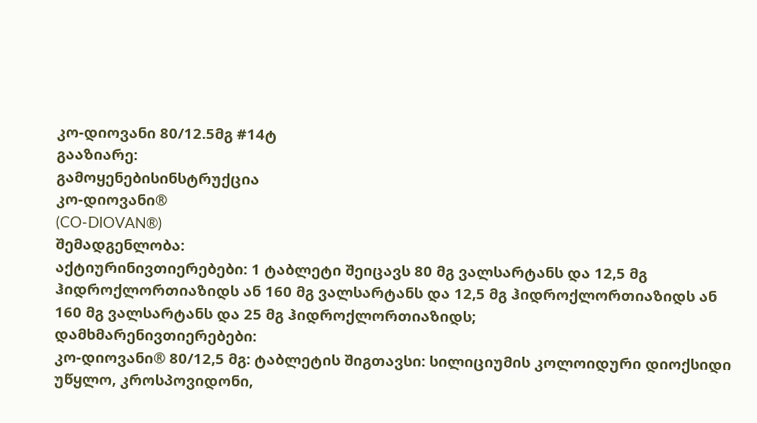კო-დიოვანი 80/12.5მგ #14ტ
გააზიარე:
გამოყენებისინსტრუქცია
კო-დიოვანი®
(CO-DIOVAN®)
შემადგენლობა:
აქტიურინივთიერებები: 1 ტაბლეტი შეიცავს 80 მგ ვალსარტანს და 12,5 მგ ჰიდროქლორთიაზიდს ან 160 მგ ვალსარტანს და 12,5 მგ ჰიდროქლორთიაზიდს ან 160 მგ ვალსარტანს და 25 მგ ჰიდროქლორთიაზიდს;
დამხმარენივთიერებები:
კო-დიოვანი® 80/12,5 მგ: ტაბლეტის შიგთავსი: სილიციუმის კოლოიდური დიოქსიდი უწყლო, კროსპოვიდონი,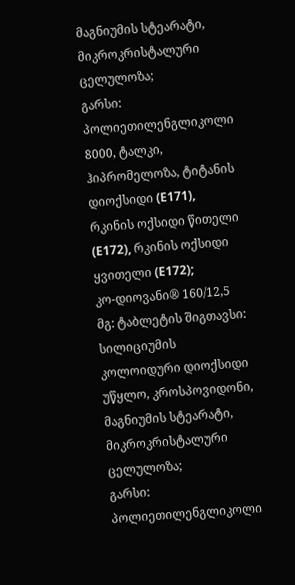მაგნიუმის სტეარატი, მიკროკრისტალური ცელულოზა;
გარსი: პოლიეთილენგლიკოლი 8000, ტალკი, ჰიპრომელოზა, ტიტანის დიოქსიდი (E171), რკინის ოქსიდი წითელი (E172), რკინის ოქსიდი ყვითელი (E172);
კო-დიოვანი® 160/12,5 მგ: ტაბლეტის შიგთავსი: სილიციუმის კოლოიდური დიოქსიდი უწყლო, კროსპოვიდონი, მაგნიუმის სტეარატი, მიკროკრისტალური ცელულოზა;
გარსი: პოლიეთილენგლიკოლი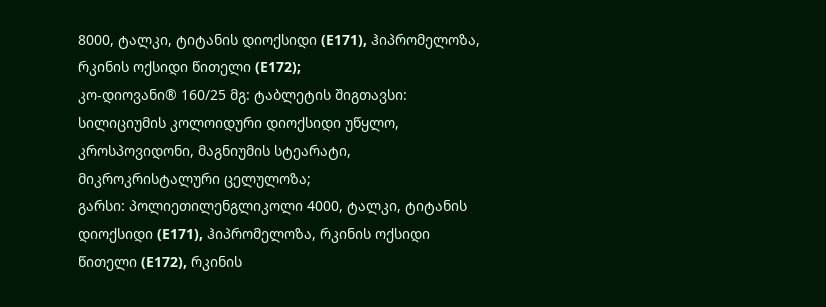8000, ტალკი, ტიტანის დიოქსიდი (E171), ჰიპრომელოზა, რკინის ოქსიდი წითელი (E172);
კო-დიოვანი® 160/25 მგ: ტაბლეტის შიგთავსი: სილიციუმის კოლოიდური დიოქსიდი უწყლო, კროსპოვიდონი, მაგნიუმის სტეარატი, მიკროკრისტალური ცელულოზა;
გარსი: პოლიეთილენგლიკოლი 4000, ტალკი, ტიტანის დიოქსიდი (E171), ჰიპრომელოზა, რკინის ოქსიდი წითელი (E172), რკინის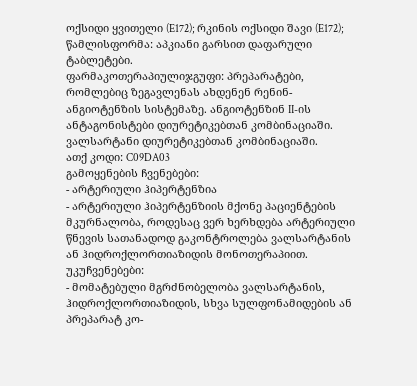ოქსიდი ყვითელი (E172); რკინის ოქსიდი შავი (E172);
წამლისფორმა: აპკიანი გარსით დაფარული ტაბლეტები.
ფარმაკოთერაპიულიჯგუფი: პრეპარატები, რომლებიც ზეგავლენას ახდენენ რენინ-ანგიოტენზის სისტემაზე. ანგიოტენზინ II-ის ანტაგონისტები დიურეტიკებთან კომბინაციაში. ვალსარტანი დიურეტიკებთან კომბინაციაში.
ათქ კოდი: C09DA03
გამოყენების ჩვენებები:
- არტერიული ჰიპერტენზია
- არტერიული ჰიპერტენზიის მქონე პაციენტების მკურნალობა, როდესაც ვერ ხერხდება არტერიული წნევის სათანადოდ გაკონტროლება ვალსარტანის ან ჰიდროქლორთიაზიდის მონოთერაპიით.
უკუჩვენებები:
- მომატებული მგრძნობელობა ვალსარტანის, ჰიდროქლორთიაზიდის, სხვა სულფონამიდების ან პრეპარატ კო-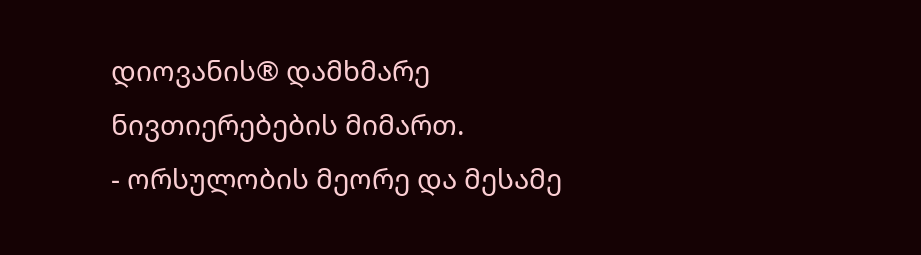დიოვანის® დამხმარე ნივთიერებების მიმართ.
- ორსულობის მეორე და მესამე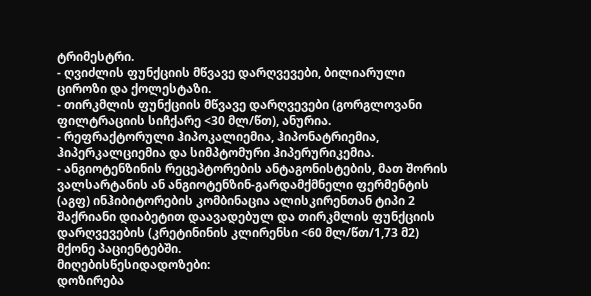ტრიმესტრი.
- ღვიძლის ფუნქციის მწვავე დარღვევები, ბილიარული ციროზი და ქოლესტაზი.
- თირკმლის ფუნქციის მწვავე დარღვევები (გორგლოვანი ფილტრაციის სიჩქარე <30 მლ/წთ), ანურია.
- რეფრაქტორული ჰიპოკალიემია, ჰიპონატრიემია, ჰიპერკალციემია და სიმპტომური ჰიპერურიკემია.
- ანგიოტენზინის რეცეპტორების ანტაგონისტების, მათ შორის ვალსარტანის ან ანგიოტენზინ-გარდამქმნელი ფერმენტის (აგფ) ინჰიბიტორების კომბინაცია ალისკირენთან ტიპი 2 შაქრიანი დიაბეტით დაავადებულ და თირკმლის ფუნქციის დარღვევების (კრეტინინის კლირენსი <60 მლ/წთ/1,73 მ2) მქონე პაციენტებში.
მიღებისწესიდადოზები:
დოზირება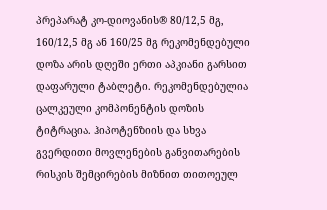პრეპარატ კო-დიოვანის® 80/12,5 მგ, 160/12,5 მგ ან 160/25 მგ რეკომენდებული დოზა არის დღეში ერთი აპკიანი გარსით დაფარული ტაბლეტი. რეკომენდებულია ცალკეული კომპონენტის დოზის ტიტრაცია. ჰიპოტენზიის და სხვა გვერდითი მოვლენების განვითარების რისკის შემცირების მიზნით თითოეულ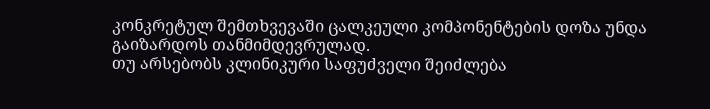კონკრეტულ შემთხვევაში ცალკეული კომპონენტების დოზა უნდა გაიზარდოს თანმიმდევრულად.
თუ არსებობს კლინიკური საფუძველი შეიძლება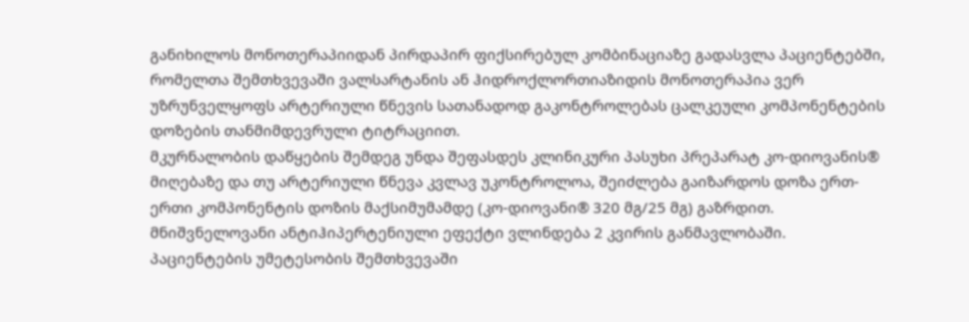განიხილოს მონოთერაპიიდან პირდაპირ ფიქსირებულ კომბინაციაზე გადასვლა პაციენტებში, რომელთა შემთხვევაში ვალსარტანის ან ჰიდროქლორთიაზიდის მონოთერაპია ვერ უზრუნველყოფს არტერიული წნევის სათანადოდ გაკონტროლებას ცალკეული კომპონენტების დოზების თანმიმდევრული ტიტრაციით.
მკურნალობის დაწყების შემდეგ უნდა შეფასდეს კლინიკური პასუხი პრეპარატ კო-დიოვანის® მიღებაზე და თუ არტერიული წნევა კვლავ უკონტროლოა, შეიძლება გაიზარდოს დოზა ერთ-ერთი კომპონენტის დოზის მაქსიმუმამდე (კო-დიოვანი® 320 მგ/25 მგ) გაზრდით.
მნიშვნელოვანი ანტიჰიპერტენიული ეფექტი ვლინდება 2 კვირის განმავლობაში.
პაციენტების უმეტესობის შემთხვევაში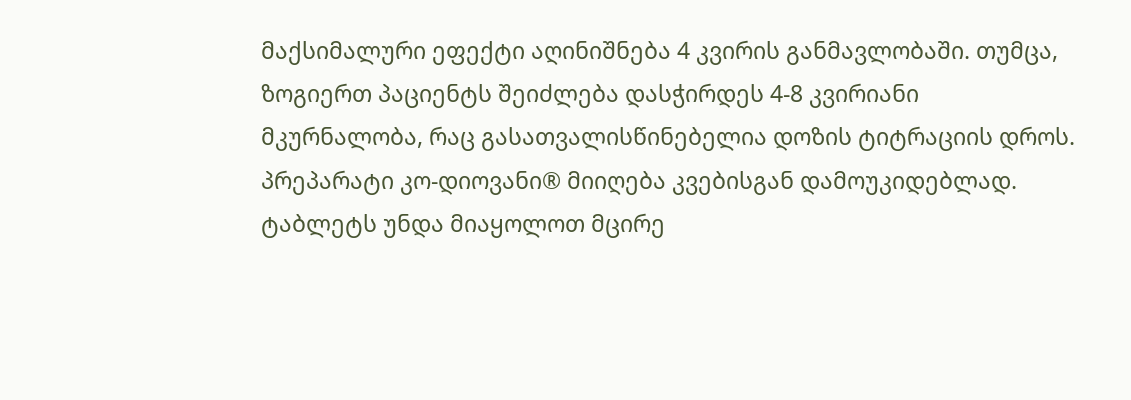მაქსიმალური ეფექტი აღინიშნება 4 კვირის განმავლობაში. თუმცა, ზოგიერთ პაციენტს შეიძლება დასჭირდეს 4-8 კვირიანი მკურნალობა, რაც გასათვალისწინებელია დოზის ტიტრაციის დროს.
პრეპარატი კო-დიოვანი® მიიღება კვებისგან დამოუკიდებლად. ტაბლეტს უნდა მიაყოლოთ მცირე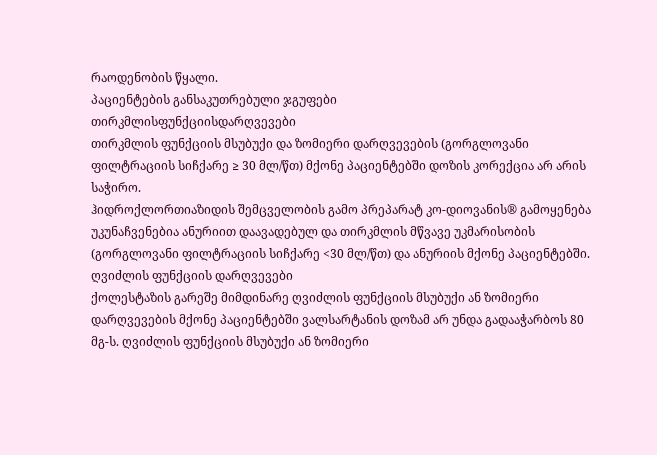რაოდენობის წყალი.
პაციენტების განსაკუთრებული ჯგუფები
თირკმლისფუნქციისდარღვევები
თირკმლის ფუნქციის მსუბუქი და ზომიერი დარღვევების (გორგლოვანი ფილტრაციის სიჩქარე ≥ 30 მლ/წთ) მქონე პაციენტებში დოზის კორექცია არ არის საჭირო.
ჰიდროქლორთიაზიდის შემცველობის გამო პრეპარატ კო-დიოვანის® გამოყენება უკუნაჩვენებია ანურიით დაავადებულ და თირკმლის მწვავე უკმარისობის (გორგლოვანი ფილტრაციის სიჩქარე <30 მლ/წთ) და ანურიის მქონე პაციენტებში.
ღვიძლის ფუნქციის დარღვევები
ქოლესტაზის გარეშე მიმდინარე ღვიძლის ფუნქციის მსუბუქი ან ზომიერი დარღვევების მქონე პაციენტებში ვალსარტანის დოზამ არ უნდა გადააჭარბოს 80 მგ-ს. ღვიძლის ფუნქციის მსუბუქი ან ზომიერი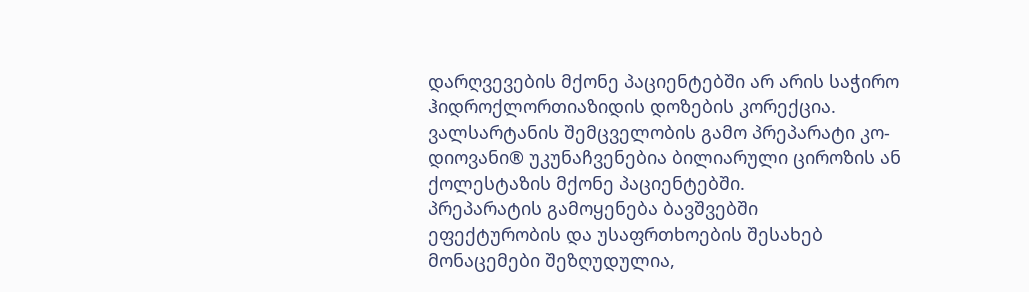დარღვევების მქონე პაციენტებში არ არის საჭირო ჰიდროქლორთიაზიდის დოზების კორექცია. ვალსარტანის შემცველობის გამო პრეპარატი კო-დიოვანი® უკუნაჩვენებია ბილიარული ციროზის ან ქოლესტაზის მქონე პაციენტებში.
პრეპარატის გამოყენება ბავშვებში
ეფექტურობის და უსაფრთხოების შესახებ მონაცემები შეზღუდულია,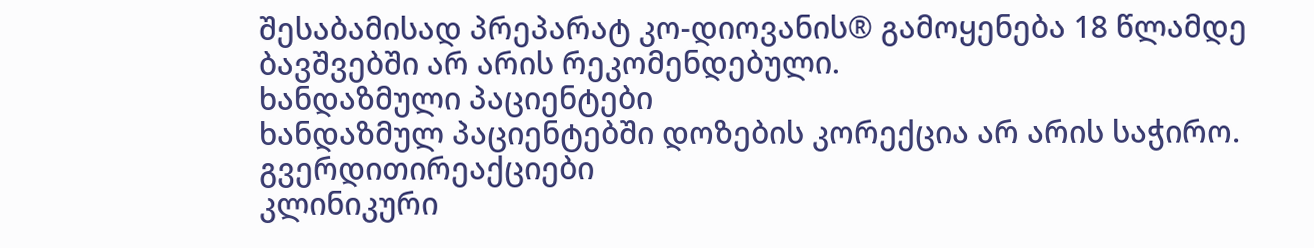შესაბამისად პრეპარატ კო-დიოვანის® გამოყენება 18 წლამდე ბავშვებში არ არის რეკომენდებული.
ხანდაზმული პაციენტები
ხანდაზმულ პაციენტებში დოზების კორექცია არ არის საჭირო.
გვერდითირეაქციები
კლინიკური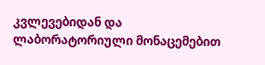კვლევებიდან და ლაბორატორიული მონაცემებით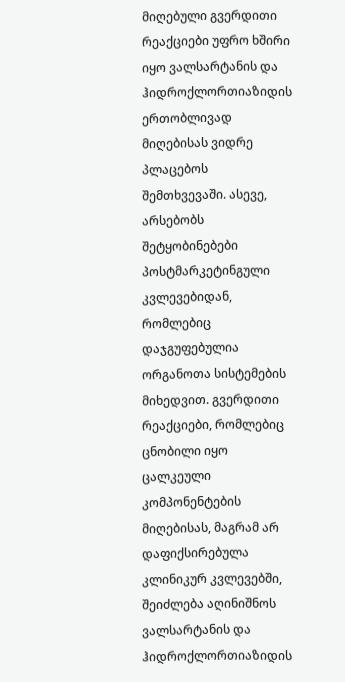მიღებული გვერდითი რეაქციები უფრო ხშირი იყო ვალსარტანის და ჰიდროქლორთიაზიდის ერთობლივად მიღებისას ვიდრე პლაცებოს შემთხვევაში. ასევე, არსებობს შეტყობინებები პოსტმარკეტინგული კვლევებიდან, რომლებიც დაჯგუფებულია ორგანოთა სისტემების მიხედვით. გვერდითი რეაქციები, რომლებიც ცნობილი იყო ცალკეული კომპონენტების მიღებისას, მაგრამ არ დაფიქსირებულა კლინიკურ კვლევებში, შეიძლება აღინიშნოს ვალსარტანის და ჰიდროქლორთიაზიდის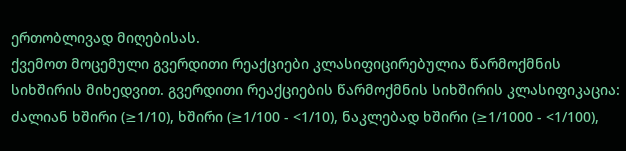ერთობლივად მიღებისას.
ქვემოთ მოცემული გვერდითი რეაქციები კლასიფიცირებულია წარმოქმნის სიხშირის მიხედვით. გვერდითი რეაქციების წარმოქმნის სიხშირის კლასიფიკაცია: ძალიან ხშირი (≥1/10), ხშირი (≥1/100 - <1/10), ნაკლებად ხშირი (≥1/1000 - <1/100),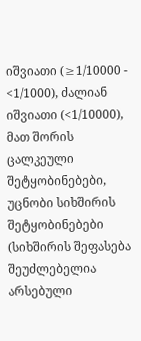იშვიათი (≥1/10000 - <1/1000), ძალიან იშვიათი (<1/10000), მათ შორის ცალკეული შეტყობინებები, უცნობი სიხშირის შეტყობინებები (სიხშირის შეფასება შეუძლებელია არსებული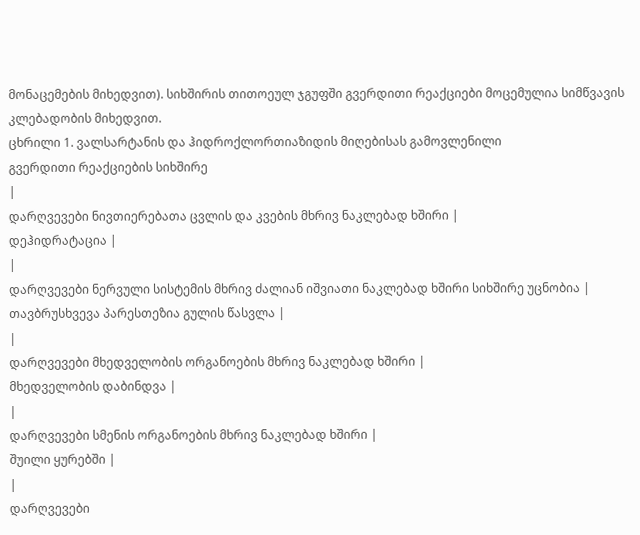მონაცემების მიხედვით). სიხშირის თითოეულ ჯგუფში გვერდითი რეაქციები მოცემულია სიმწვავის კლებადობის მიხედვით.
ცხრილი 1. ვალსარტანის და ჰიდროქლორთიაზიდის მიღებისას გამოვლენილი
გვერდითი რეაქციების სიხშირე
|
დარღვევები ნივთიერებათა ცვლის და კვების მხრივ ნაკლებად ხშირი |
დეჰიდრატაცია |
|
დარღვევები ნერვული სისტემის მხრივ ძალიან იშვიათი ნაკლებად ხშირი სიხშირე უცნობია |
თავბრუსხვევა პარესთეზია გულის წასვლა |
|
დარღვევები მხედველობის ორგანოების მხრივ ნაკლებად ხშირი |
მხედველობის დაბინდვა |
|
დარღვევები სმენის ორგანოების მხრივ ნაკლებად ხშირი |
შუილი ყურებში |
|
დარღვევები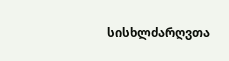სისხლძარღვთა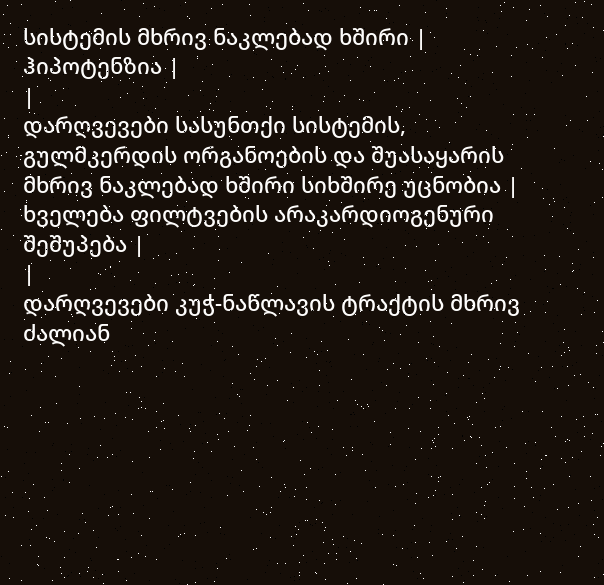სისტემის მხრივ ნაკლებად ხშირი |
ჰიპოტენზია |
|
დარღვევები სასუნთქი სისტემის, გულმკერდის ორგანოების და შუასაყარის მხრივ ნაკლებად ხშირი სიხშირე უცნობია |
ხველება ფილტვების არაკარდიოგენური შეშუპება |
|
დარღვევები კუჭ-ნაწლავის ტრაქტის მხრივ ძალიან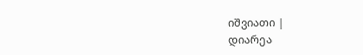იშვიათი |
დიარეა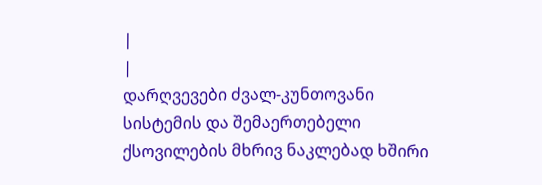|
|
დარღვევები ძვალ-კუნთოვანი სისტემის და შემაერთებელი ქსოვილების მხრივ ნაკლებად ხშირი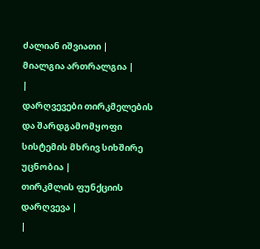ძალიან იშვიათი |
მიალგია ართრალგია |
|
დარღვევები თირკმელების და შარდგამომყოფი სისტემის მხრივ სიხშირე უცნობია |
თირკმლის ფუნქციის დარღვევა |
|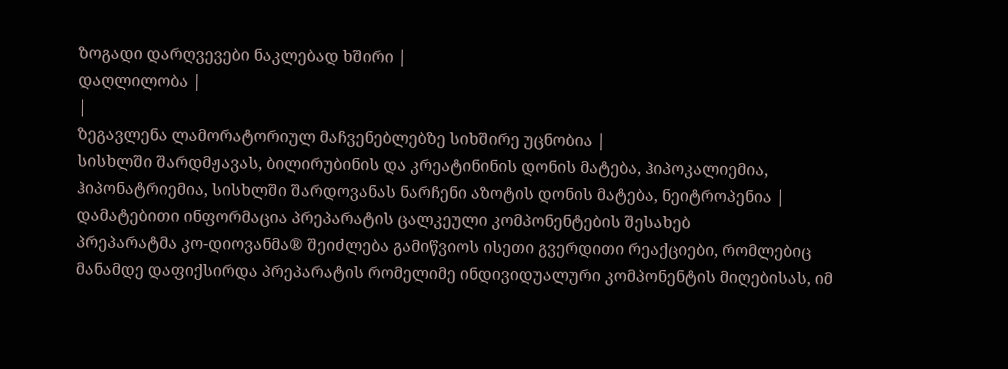ზოგადი დარღვევები ნაკლებად ხშირი |
დაღლილობა |
|
ზეგავლენა ლამორატორიულ მაჩვენებლებზე სიხშირე უცნობია |
სისხლში შარდმჟავას, ბილირუბინის და კრეატინინის დონის მატება, ჰიპოკალიემია, ჰიპონატრიემია, სისხლში შარდოვანას ნარჩენი აზოტის დონის მატება, ნეიტროპენია |
დამატებითი ინფორმაცია პრეპარატის ცალკეული კომპონენტების შესახებ
პრეპარატმა კო-დიოვანმა® შეიძლება გამიწვიოს ისეთი გვერდითი რეაქციები, რომლებიც მანამდე დაფიქსირდა პრეპარატის რომელიმე ინდივიდუალური კომპონენტის მიღებისას, იმ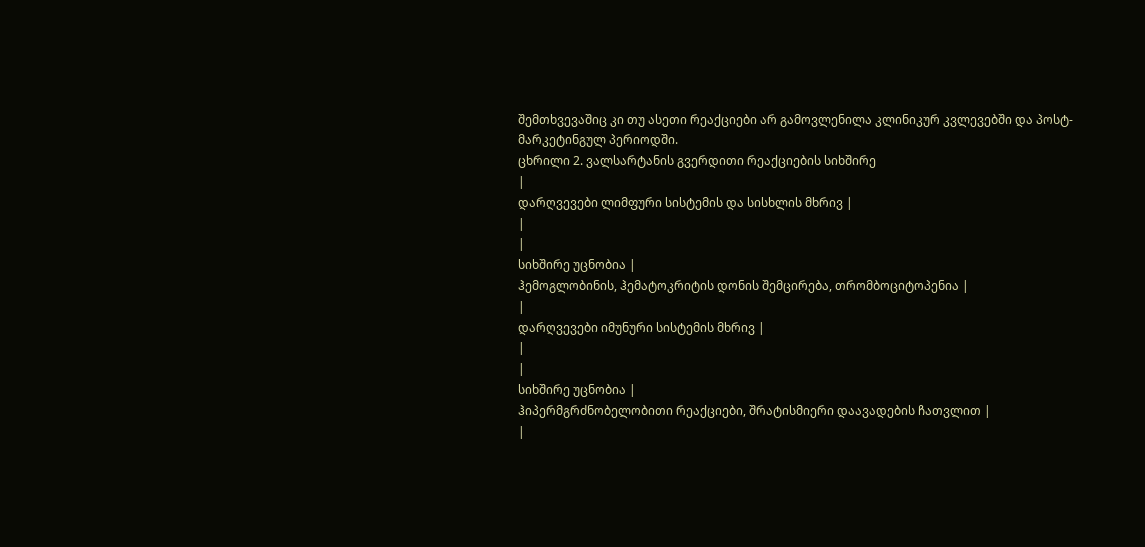შემთხვევაშიც კი თუ ასეთი რეაქციები არ გამოვლენილა კლინიკურ კვლევებში და პოსტ-მარკეტინგულ პერიოდში.
ცხრილი 2. ვალსარტანის გვერდითი რეაქციების სიხშირე
|
დარღვევები ლიმფური სისტემის და სისხლის მხრივ |
|
|
სიხშირე უცნობია |
ჰემოგლობინის, ჰემატოკრიტის დონის შემცირება, თრომბოციტოპენია |
|
დარღვევები იმუნური სისტემის მხრივ |
|
|
სიხშირე უცნობია |
ჰიპერმგრძნობელობითი რეაქციები, შრატისმიერი დაავადების ჩათვლით |
|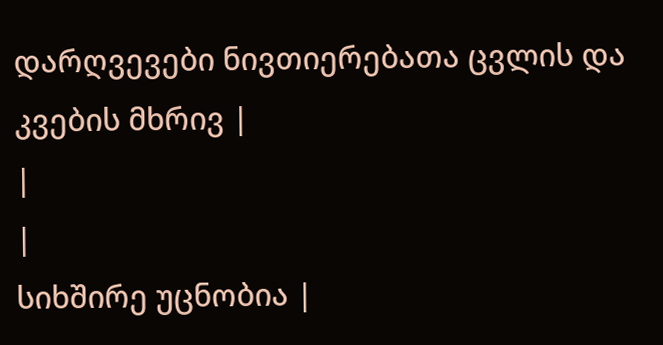დარღვევები ნივთიერებათა ცვლის და კვების მხრივ |
|
|
სიხშირე უცნობია |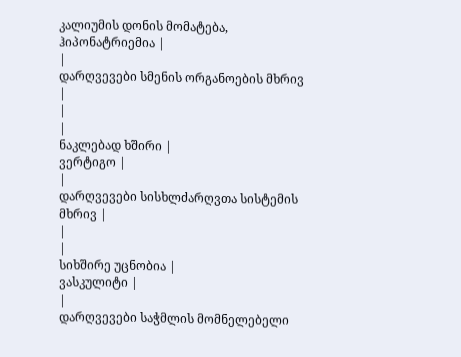კალიუმის დონის მომატება, ჰიპონატრიემია |
|
დარღვევები სმენის ორგანოების მხრივ |
|
|
ნაკლებად ხშირი |
ვერტიგო |
|
დარღვევები სისხლძარღვთა სისტემის მხრივ |
|
|
სიხშირე უცნობია |
ვასკულიტი |
|
დარღვევები საჭმლის მომნელებელი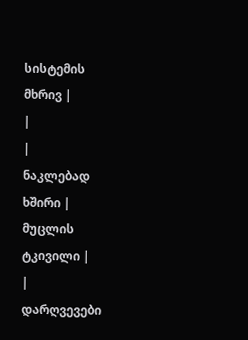სისტემის მხრივ |
|
|
ნაკლებად ხშირი |
მუცლის ტკივილი |
|
დარღვევები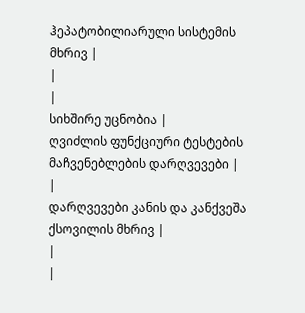ჰეპატობილიარული სისტემის მხრივ |
|
|
სიხშირე უცნობია |
ღვიძლის ფუნქციური ტესტების მაჩვენებლების დარღვევები |
|
დარღვევები კანის და კანქვეშა ქსოვილის მხრივ |
|
|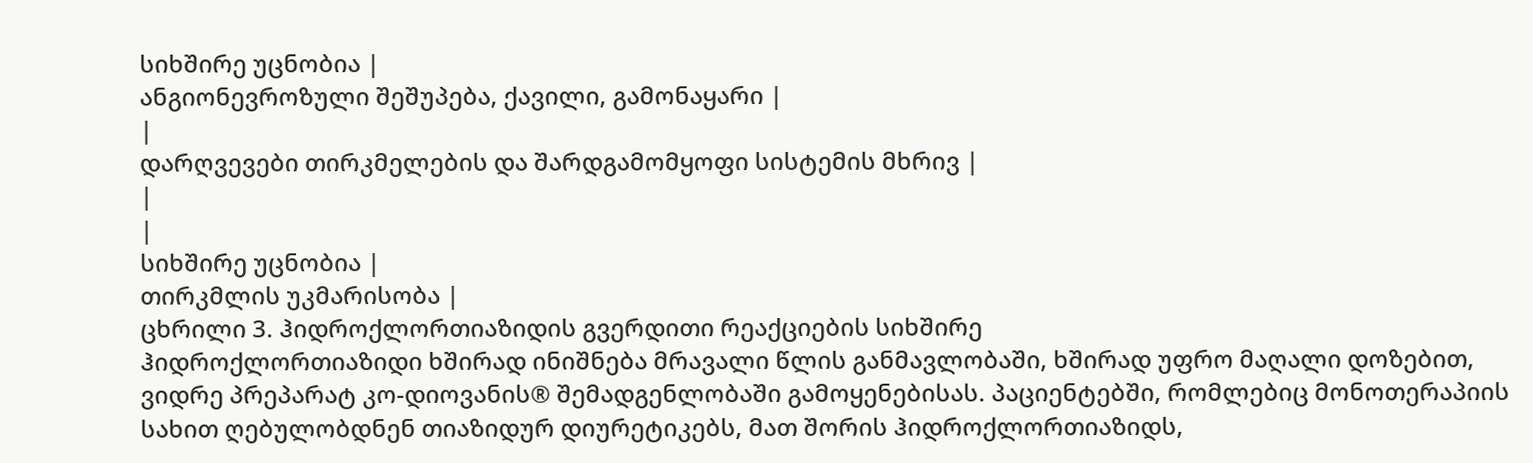სიხშირე უცნობია |
ანგიონევროზული შეშუპება, ქავილი, გამონაყარი |
|
დარღვევები თირკმელების და შარდგამომყოფი სისტემის მხრივ |
|
|
სიხშირე უცნობია |
თირკმლის უკმარისობა |
ცხრილი 3. ჰიდროქლორთიაზიდის გვერდითი რეაქციების სიხშირე
ჰიდროქლორთიაზიდი ხშირად ინიშნება მრავალი წლის განმავლობაში, ხშირად უფრო მაღალი დოზებით, ვიდრე პრეპარატ კო-დიოვანის® შემადგენლობაში გამოყენებისას. პაციენტებში, რომლებიც მონოთერაპიის სახით ღებულობდნენ თიაზიდურ დიურეტიკებს, მათ შორის ჰიდროქლორთიაზიდს,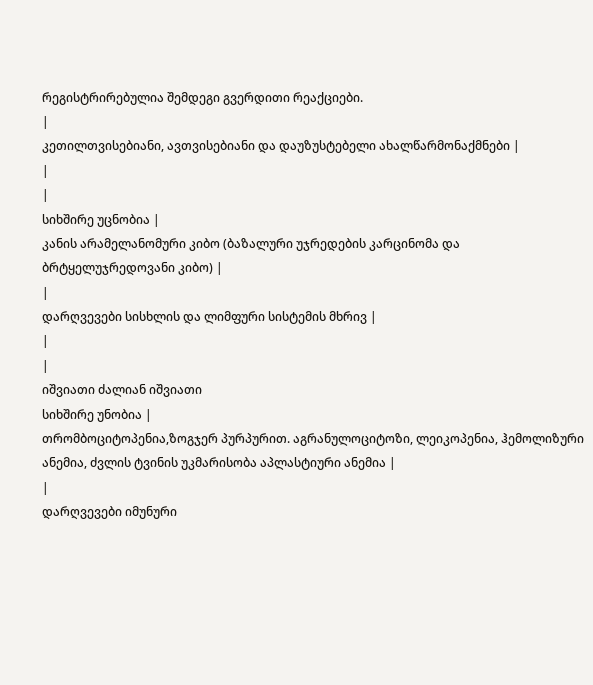რეგისტრირებულია შემდეგი გვერდითი რეაქციები.
|
კეთილთვისებიანი, ავთვისებიანი და დაუზუსტებელი ახალწარმონაქმნები |
|
|
სიხშირე უცნობია |
კანის არამელანომური კიბო (ბაზალური უჯრედების კარცინომა და ბრტყელუჯრედოვანი კიბო) |
|
დარღვევები სისხლის და ლიმფური სისტემის მხრივ |
|
|
იშვიათი ძალიან იშვიათი
სიხშირე უნობია |
თრომბოციტოპენია,ზოგჯერ პურპურით. აგრანულოციტოზი, ლეიკოპენია, ჰემოლიზური ანემია, ძვლის ტვინის უკმარისობა აპლასტიური ანემია |
|
დარღვევები იმუნური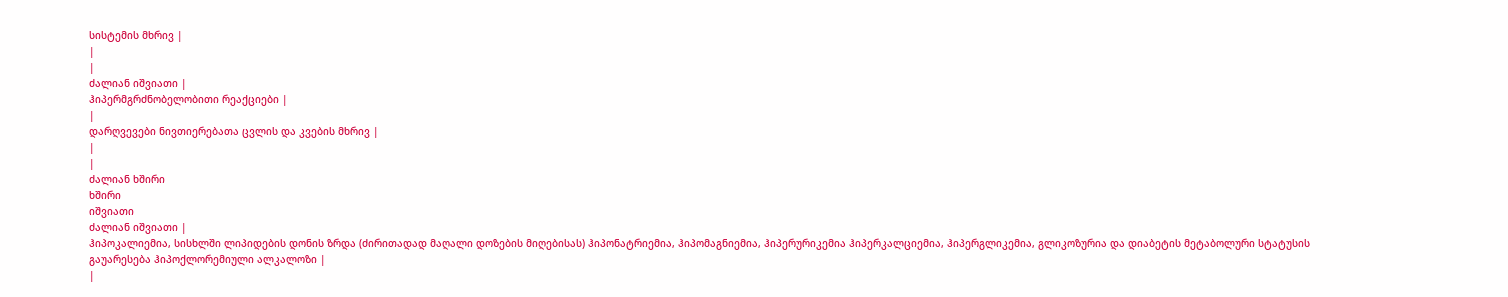სისტემის მხრივ |
|
|
ძალიან იშვიათი |
ჰიპერმგრძნობელობითი რეაქციები |
|
დარღვევები ნივთიერებათა ცვლის და კვების მხრივ |
|
|
ძალიან ხშირი
ხშირი
იშვიათი
ძალიან იშვიათი |
ჰიპოკალიემია, სისხლში ლიპიდების დონის ზრდა (ძირითადად მაღალი დოზების მიღებისას) ჰიპონატრიემია, ჰიპომაგნიემია, ჰიპერურიკემია ჰიპერკალციემია, ჰიპერგლიკემია, გლიკოზურია და დიაბეტის მეტაბოლური სტატუსის გაუარესება ჰიპოქლორემიული ალკალოზი |
|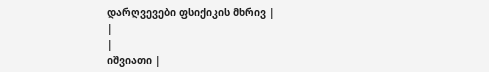დარღვევები ფსიქიკის მხრივ |
|
|
იშვიათი |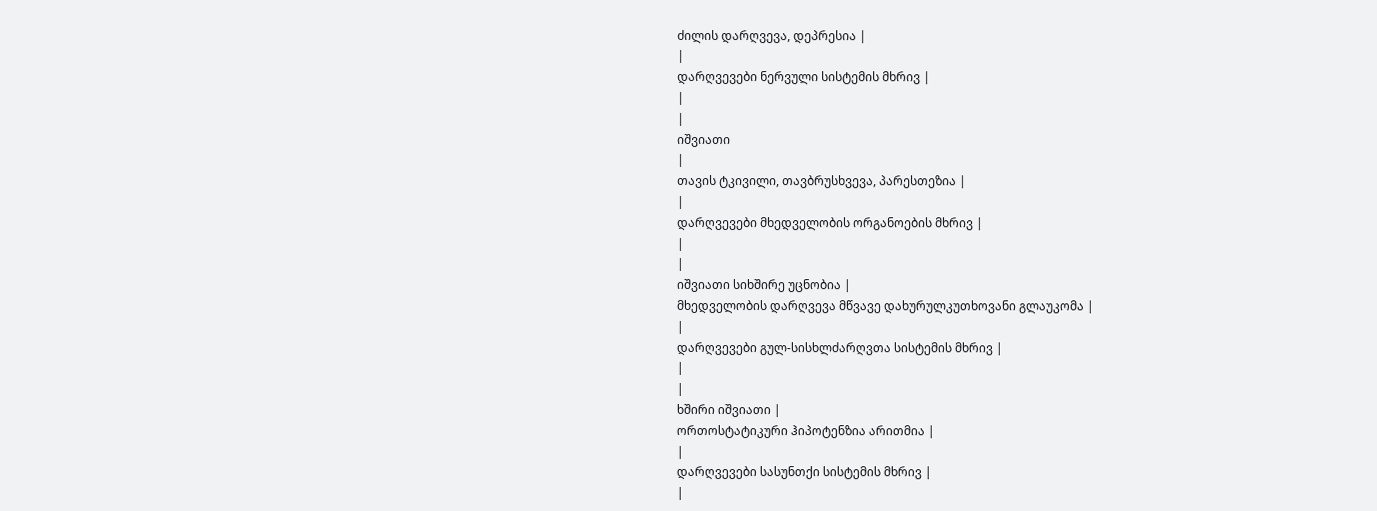ძილის დარღვევა, დეპრესია |
|
დარღვევები ნერვული სისტემის მხრივ |
|
|
იშვიათი
|
თავის ტკივილი, თავბრუსხვევა, პარესთეზია |
|
დარღვევები მხედველობის ორგანოების მხრივ |
|
|
იშვიათი სიხშირე უცნობია |
მხედველობის დარღვევა მწვავე დახურულკუთხოვანი გლაუკომა |
|
დარღვევები გულ-სისხლძარღვთა სისტემის მხრივ |
|
|
ხშირი იშვიათი |
ორთოსტატიკური ჰიპოტენზია არითმია |
|
დარღვევები სასუნთქი სისტემის მხრივ |
|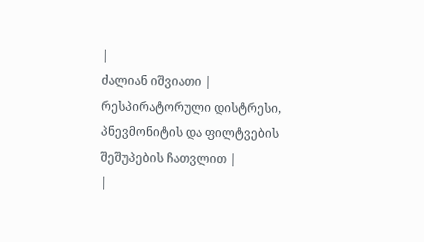|
ძალიან იშვიათი |
რესპირატორული დისტრესი, პნევმონიტის და ფილტვების შეშუპების ჩათვლით |
|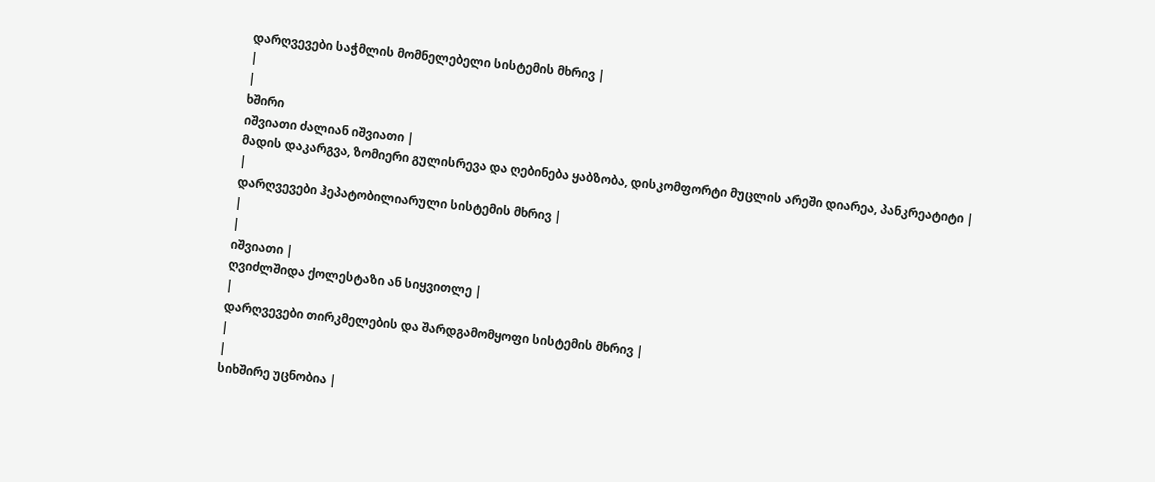დარღვევები საჭმლის მომნელებელი სისტემის მხრივ |
|
|
ხშირი
იშვიათი ძალიან იშვიათი |
მადის დაკარგვა, ზომიერი გულისრევა და ღებინება ყაბზობა, დისკომფორტი მუცლის არეში დიარეა, პანკრეატიტი |
|
დარღვევები ჰეპატობილიარული სისტემის მხრივ |
|
|
იშვიათი |
ღვიძლშიდა ქოლესტაზი ან სიყვითლე |
|
დარღვევები თირკმელების და შარდგამომყოფი სისტემის მხრივ |
|
|
სიხშირე უცნობია |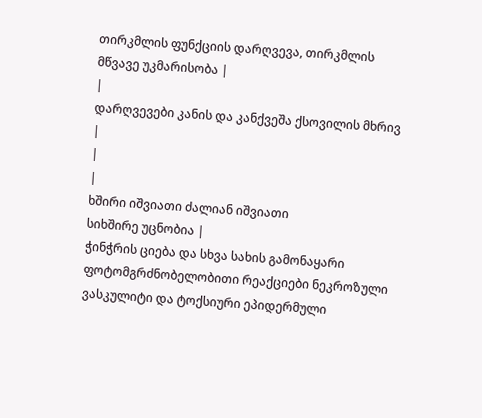თირკმლის ფუნქციის დარღვევა, თირკმლის მწვავე უკმარისობა |
|
დარღვევები კანის და კანქვეშა ქსოვილის მხრივ |
|
|
ხშირი იშვიათი ძალიან იშვიათი
სიხშირე უცნობია |
ჭინჭრის ციება და სხვა სახის გამონაყარი ფოტომგრძნობელობითი რეაქციები ნეკროზული ვასკულიტი და ტოქსიური ეპიდერმული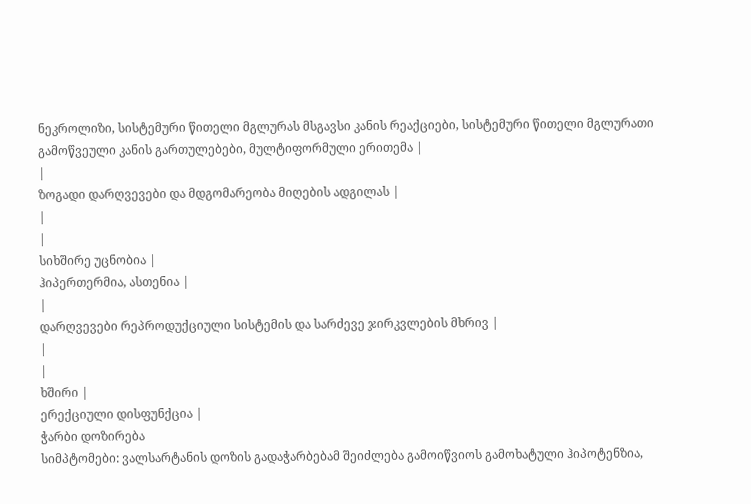ნეკროლიზი, სისტემური წითელი მგლურას მსგავსი კანის რეაქციები, სისტემური წითელი მგლურათი გამოწვეული კანის გართულებები, მულტიფორმული ერითემა |
|
ზოგადი დარღვევები და მდგომარეობა მიღების ადგილას |
|
|
სიხშირე უცნობია |
ჰიპერთერმია, ასთენია |
|
დარღვევები რეპროდუქციული სისტემის და სარძევე ჯირკვლების მხრივ |
|
|
ხშირი |
ერექციული დისფუნქცია |
ჭარბი დოზირება
სიმპტომები: ვალსარტანის დოზის გადაჭარბებამ შეიძლება გამოიწვიოს გამოხატული ჰიპოტენზია,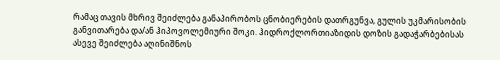რამაც თავის მხრივ შეიძლება განაპირობოს ცნობიერების დათრგუნვა, გულის უკმარისობის განვითარება და/ან ჰიპოვოლემიური შოკი. ჰიდროქლორთიაზიდის დოზის გადაჭარბებისას ასევე შეიძლება აღინიშნოს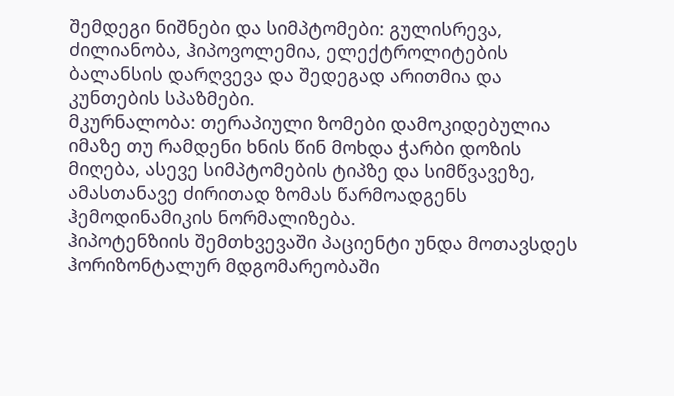შემდეგი ნიშნები და სიმპტომები: გულისრევა, ძილიანობა, ჰიპოვოლემია, ელექტროლიტების ბალანსის დარღვევა და შედეგად არითმია და კუნთების სპაზმები.
მკურნალობა: თერაპიული ზომები დამოკიდებულია იმაზე თუ რამდენი ხნის წინ მოხდა ჭარბი დოზის მიღება, ასევე სიმპტომების ტიპზე და სიმწვავეზე, ამასთანავე ძირითად ზომას წარმოადგენს ჰემოდინამიკის ნორმალიზება.
ჰიპოტენზიის შემთხვევაში პაციენტი უნდა მოთავსდეს ჰორიზონტალურ მდგომარეობაში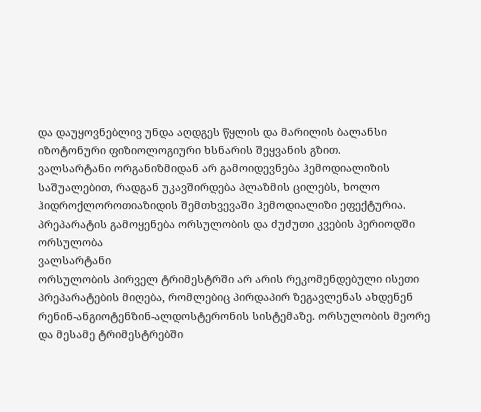და დაუყოვნებლივ უნდა აღდგეს წყლის და მარილის ბალანსი იზოტონური ფიზიოლოგიური ხსნარის შეყვანის გზით.
ვალსარტანი ორგანიზმიდან არ გამოიდევნება ჰემოდიალიზის საშუალებით, რადგან უკავშირდება პლაზმის ცილებს, ხოლო ჰიდროქლოროთიაზიდის შემთხვევაში ჰემოდიალიზი ეფექტურია.
პრეპარატის გამოყენება ორსულობის და ძუძუთი კვების პერიოდში
ორსულობა
ვალსარტანი
ორსულობის პირველ ტრიმესტრში არ არის რეკომენდებული ისეთი პრეპარატების მიღება, რომლებიც პირდაპირ ზეგავლენას ახდენენ რენინ-ანგიოტენზინ-ალდოსტერონის სისტემაზე. ორსულობის მეორე და მესამე ტრიმესტრებში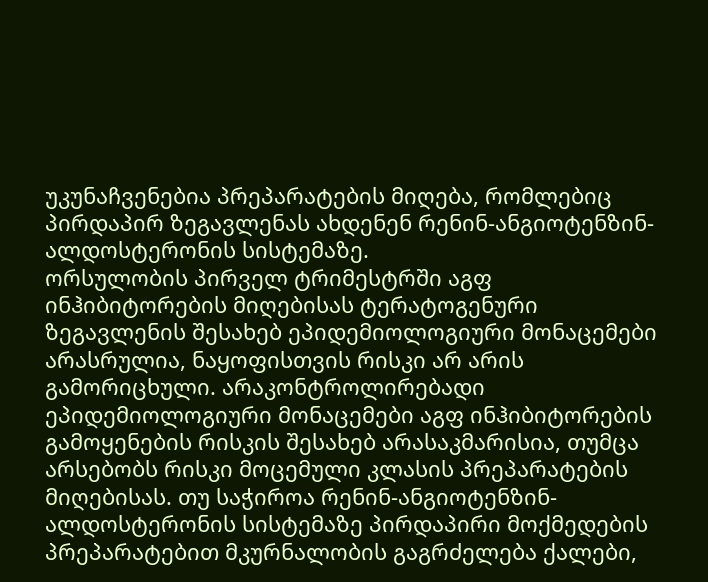უკუნაჩვენებია პრეპარატების მიღება, რომლებიც პირდაპირ ზეგავლენას ახდენენ რენინ-ანგიოტენზინ-ალდოსტერონის სისტემაზე.
ორსულობის პირველ ტრიმესტრში აგფ ინჰიბიტორების მიღებისას ტერატოგენური ზეგავლენის შესახებ ეპიდემიოლოგიური მონაცემები არასრულია, ნაყოფისთვის რისკი არ არის გამორიცხული. არაკონტროლირებადი ეპიდემიოლოგიური მონაცემები აგფ ინჰიბიტორების გამოყენების რისკის შესახებ არასაკმარისია, თუმცა არსებობს რისკი მოცემული კლასის პრეპარატების მიღებისას. თუ საჭიროა რენინ-ანგიოტენზინ-ალდოსტერონის სისტემაზე პირდაპირი მოქმედების პრეპარატებით მკურნალობის გაგრძელება ქალები,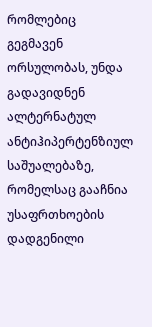რომლებიც გეგმავენ ორსულობას, უნდა გადავიდნენ ალტერნატულ ანტიჰიპერტენზიულ საშუალებაზე, რომელსაც გააჩნია უსაფრთხოების დადგენილი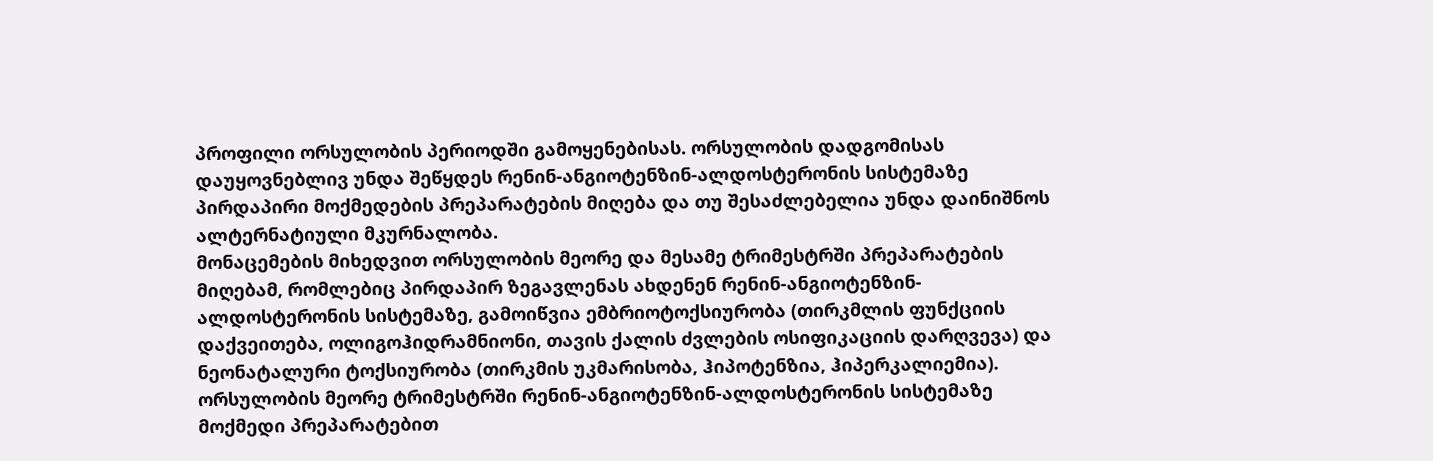პროფილი ორსულობის პერიოდში გამოყენებისას. ორსულობის დადგომისას დაუყოვნებლივ უნდა შეწყდეს რენინ-ანგიოტენზინ-ალდოსტერონის სისტემაზე პირდაპირი მოქმედების პრეპარატების მიღება და თუ შესაძლებელია უნდა დაინიშნოს ალტერნატიული მკურნალობა.
მონაცემების მიხედვით ორსულობის მეორე და მესამე ტრიმესტრში პრეპარატების მიღებამ, რომლებიც პირდაპირ ზეგავლენას ახდენენ რენინ-ანგიოტენზინ-ალდოსტერონის სისტემაზე, გამოიწვია ემბრიოტოქსიურობა (თირკმლის ფუნქციის დაქვეითება, ოლიგოჰიდრამნიონი, თავის ქალის ძვლების ოსიფიკაციის დარღვევა) და ნეონატალური ტოქსიურობა (თირკმის უკმარისობა, ჰიპოტენზია, ჰიპერკალიემია).
ორსულობის მეორე ტრიმესტრში რენინ-ანგიოტენზინ-ალდოსტერონის სისტემაზე მოქმედი პრეპარატებით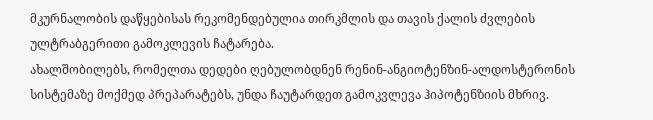მკურნალობის დაწყებისას რეკომენდებულია თირკმლის და თავის ქალის ძვლების ულტრაბგერითი გამოკლევის ჩატარება.
ახალშობილებს, რომელთა დედები ღებულობდნენ რენინ-ანგიოტენზინ-ალდოსტერონის სისტემაზე მოქმედ პრეპარატებს, უნდა ჩაუტარდეთ გამოკვლევა ჰიპოტენზიის მხრივ.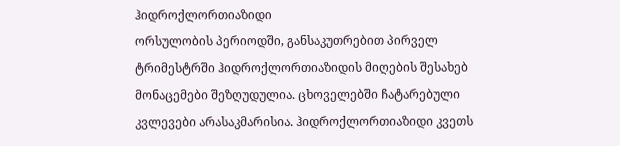ჰიდროქლორთიაზიდი
ორსულობის პერიოდში, განსაკუთრებით პირველ ტრიმესტრში ჰიდროქლორთიაზიდის მიღების შესახებ მონაცემები შეზღუდულია. ცხოველებში ჩატარებული კვლევები არასაკმარისია. ჰიდროქლორთიაზიდი კვეთს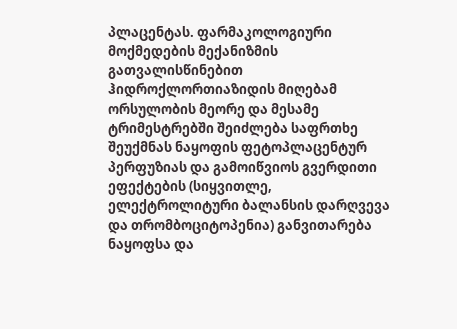პლაცენტას. ფარმაკოლოგიური მოქმედების მექანიზმის გათვალისწინებით ჰიდროქლორთიაზიდის მიღებამ ორსულობის მეორე და მესამე ტრიმესტრებში შეიძლება საფრთხე შეუქმნას ნაყოფის ფეტოპლაცენტურ პერფუზიას და გამოიწვიოს გვერდითი ეფექტების (სიყვითლე, ელექტროლიტური ბალანსის დარღვევა და თრომბოციტოპენია) განვითარება ნაყოფსა და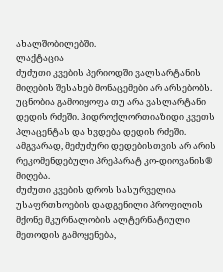ახალშობილებში.
ლაქტაცია
ძუძუთი კვების პერიოდში ვალსარტანის მიღების შესახებ მონაცემები არ არსებობს. უცნობია გამოიყოფა თუ არა ვასლარტანი დედის რძეში. ჰიდროქლორთიაზიდი კვეთს პლაცენტას და ხვდება დედის რძეში. ამგვარად, მეძუძური დედებისთვის არ არის რეკომენდებული პრეპარატ კო-დიოვანის® მიღება.
ძუძუთი კვების დროს სასურველია უსაფრთხოების დადგენილი პროფილის მქონე მკურნალობის ალტერნატიული მეთოდის გამოყენება,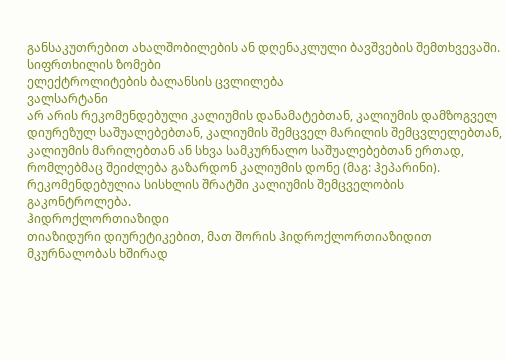განსაკუთრებით ახალშობილების ან დღენაკლული ბავშვების შემთხვევაში.
სიფრთხილის ზომები
ელექტროლიტების ბალანსის ცვლილება
ვალსარტანი
არ არის რეკომენდებული კალიუმის დანამატებთან, კალიუმის დამზოგველ დიურეზულ საშუალებებთან, კალიუმის შემცველ მარილის შემცვლელებთან, კალიუმის მარილებთან ან სხვა სამკურნალო საშუალებებთან ერთად, რომლებმაც შეიძლება გაზარდონ კალიუმის დონე (მაგ: ჰეპარინი). რეკომენდებულია სისხლის შრატში კალიუმის შემცველობის გაკონტროლება.
ჰიდროქლორთიაზიდი
თიაზიდური დიურეტიკებით, მათ შორის ჰიდროქლორთიაზიდით მკურნალობას ხშირად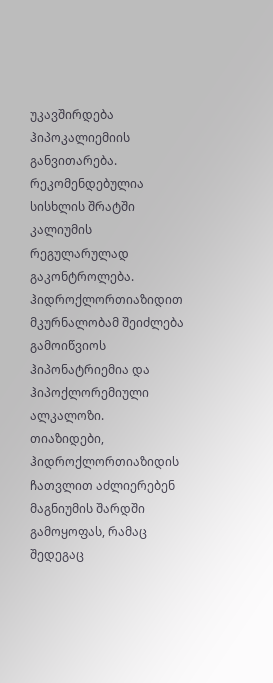უკავშირდება ჰიპოკალიემიის განვითარება. რეკომენდებულია სისხლის შრატში კალიუმის რეგულარულად გაკონტროლება.
ჰიდროქლორთიაზიდით მკურნალობამ შეიძლება გამოიწვიოს ჰიპონატრიემია და ჰიპოქლორემიული ალკალოზი.
თიაზიდები, ჰიდროქლორთიაზიდის ჩათვლით აძლიერებენ მაგნიუმის შარდში გამოყოფას, რამაც შედეგაც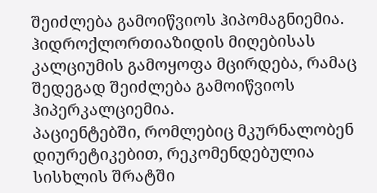შეიძლება გამოიწვიოს ჰიპომაგნიემია. ჰიდროქლორთიაზიდის მიღებისას კალციუმის გამოყოფა მცირდება, რამაც შედეგად შეიძლება გამოიწვიოს ჰიპერკალციემია.
პაციენტებში, რომლებიც მკურნალობენ დიურეტიკებით, რეკომენდებულია სისხლის შრატში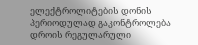ელექტროლიტების დონის პერიოდულად გაკონტროლება დროის რეგულარული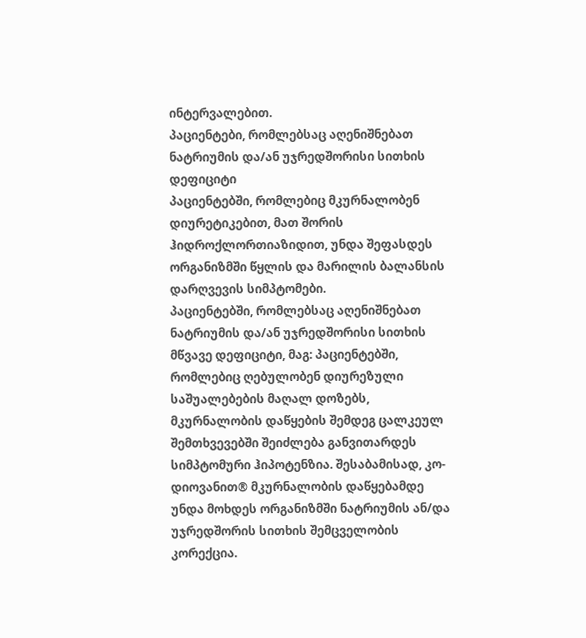ინტერვალებით.
პაციენტები, რომლებსაც აღენიშნებათ ნატრიუმის და/ან უჯრედშორისი სითხის დეფიციტი
პაციენტებში, რომლებიც მკურნალობენ დიურეტიკებით, მათ შორის ჰიდროქლორთიაზიდით, უნდა შეფასდეს ორგანიზმში წყლის და მარილის ბალანსის დარღვევის სიმპტომები.
პაციენტებში, რომლებსაც აღენიშნებათ ნატრიუმის და/ან უჯრედშორისი სითხის მწვავე დეფიციტი, მაგ: პაციენტებში, რომლებიც ღებულობენ დიურეზული საშუალებების მაღალ დოზებს, მკურნალობის დაწყების შემდეგ ცალკეულ შემთხვევებში შეიძლება განვითარდეს სიმპტომური ჰიპოტენზია. შესაბამისად, კო-დიოვანით® მკურნალობის დაწყებამდე უნდა მოხდეს ორგანიზმში ნატრიუმის ან/და უჯრედშორის სითხის შემცველობის კორექცია.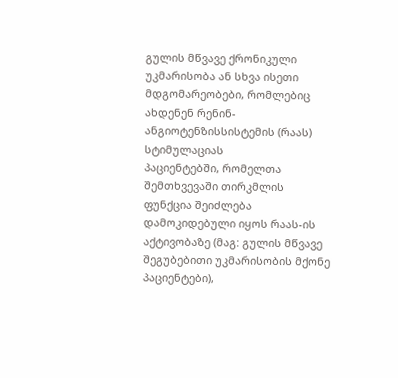გულის მწვავე ქრონიკული უკმარისობა ან სხვა ისეთი მდგომარეობები, რომლებიც ახდენენ რენინ-ანგიოტენზისსისტემის (რაას) სტიმულაციას
პაციენტებში, რომელთა შემთხვევაში თირკმლის ფუნქცია შეიძლება დამოკიდებული იყოს რაას-ის აქტივობაზე (მაგ: გულის მწვავე შეგუბებითი უკმარისობის მქონე პაციენტები),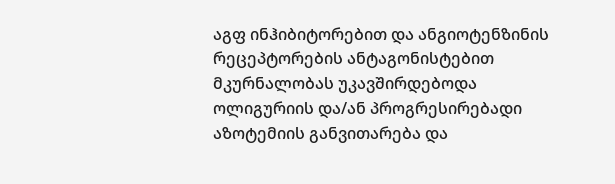აგფ ინჰიბიტორებით და ანგიოტენზინის რეცეპტორების ანტაგონისტებით მკურნალობას უკავშირდებოდა ოლიგურიის და/ან პროგრესირებადი აზოტემიის განვითარება და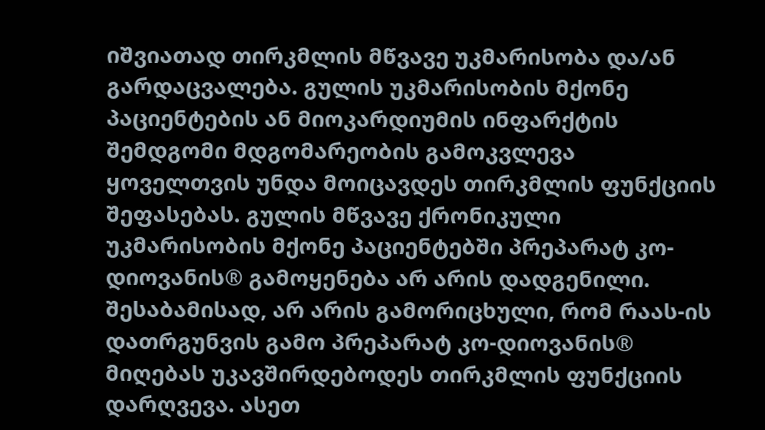იშვიათად თირკმლის მწვავე უკმარისობა და/ან გარდაცვალება. გულის უკმარისობის მქონე პაციენტების ან მიოკარდიუმის ინფარქტის შემდგომი მდგომარეობის გამოკვლევა ყოველთვის უნდა მოიცავდეს თირკმლის ფუნქციის შეფასებას. გულის მწვავე ქრონიკული უკმარისობის მქონე პაციენტებში პრეპარატ კო-დიოვანის® გამოყენება არ არის დადგენილი.
შესაბამისად, არ არის გამორიცხული, რომ რაას-ის დათრგუნვის გამო პრეპარატ კო-დიოვანის® მიღებას უკავშირდებოდეს თირკმლის ფუნქციის დარღვევა. ასეთ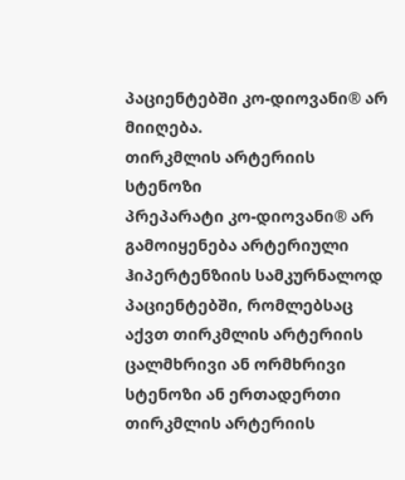პაციენტებში კო-დიოვანი® არ მიიღება.
თირკმლის არტერიის სტენოზი
პრეპარატი კო-დიოვანი® არ გამოიყენება არტერიული ჰიპერტენზიის სამკურნალოდ პაციენტებში, რომლებსაც აქვთ თირკმლის არტერიის ცალმხრივი ან ორმხრივი სტენოზი ან ერთადერთი თირკმლის არტერიის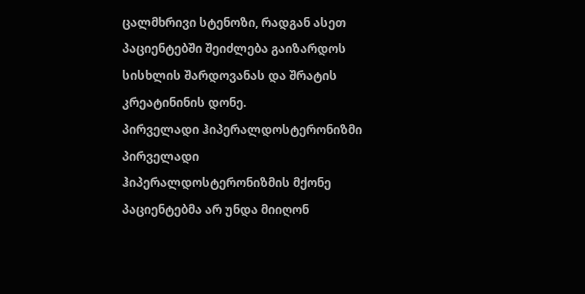ცალმხრივი სტენოზი, რადგან ასეთ პაციენტებში შეიძლება გაიზარდოს სისხლის შარდოვანას და შრატის კრეატინინის დონე.
პირველადი ჰიპერალდოსტერონიზმი
პირველადი ჰიპერალდოსტერონიზმის მქონე პაციენტებმა არ უნდა მიიღონ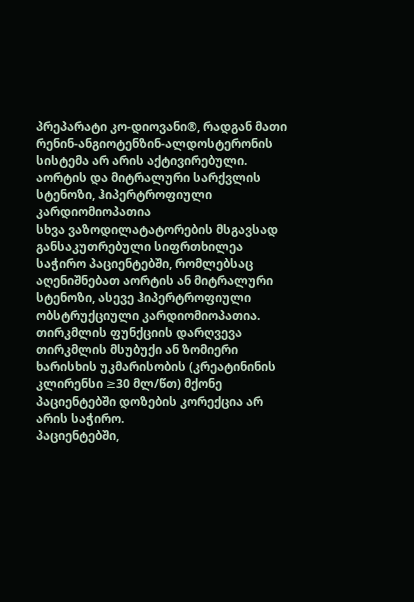პრეპარატი კო-დიოვანი®, რადგან მათი რენინ-ანგიოტენზინ-ალდოსტერონის სისტემა არ არის აქტივირებული.
აორტის და მიტრალური სარქვლის სტენოზი, ჰიპერტროფიული კარდიომიოპათია
სხვა ვაზოდილატატორების მსგავსად განსაკუთრებული სიფრთხილეა საჭირო პაციენტებში, რომლებსაც აღენიშნებათ აორტის ან მიტრალური სტენოზი, ასევე ჰიპერტროფიული ობსტრუქციული კარდიომიოპათია.
თირკმლის ფუნქციის დარღვევა
თირკმლის მსუბუქი ან ზომიერი ხარისხის უკმარისობის (კრეატინინის კლირენსი ≥30 მლ/წთ) მქონე პაციენტებში დოზების კორექცია არ არის საჭირო.
პაციენტებში,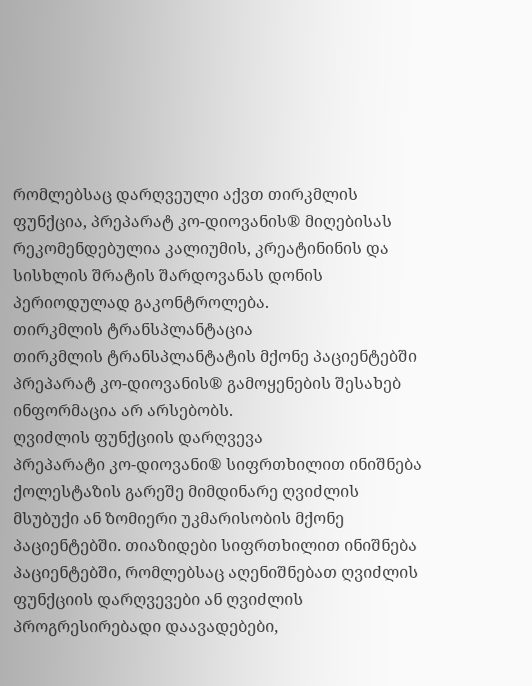რომლებსაც დარღვეული აქვთ თირკმლის ფუნქცია, პრეპარატ კო-დიოვანის® მიღებისას რეკომენდებულია კალიუმის, კრეატინინის და სისხლის შრატის შარდოვანას დონის პერიოდულად გაკონტროლება.
თირკმლის ტრანსპლანტაცია
თირკმლის ტრანსპლანტატის მქონე პაციენტებში პრეპარატ კო-დიოვანის® გამოყენების შესახებ ინფორმაცია არ არსებობს.
ღვიძლის ფუნქციის დარღვევა
პრეპარატი კო-დიოვანი® სიფრთხილით ინიშნება ქოლესტაზის გარეშე მიმდინარე ღვიძლის მსუბუქი ან ზომიერი უკმარისობის მქონე პაციენტებში. თიაზიდები სიფრთხილით ინიშნება პაციენტებში, რომლებსაც აღენიშნებათ ღვიძლის ფუნქციის დარღვევები ან ღვიძლის პროგრესირებადი დაავადებები,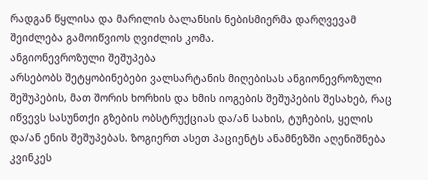რადგან წყლისა და მარილის ბალანსის ნებისმიერმა დარღვევამ შეიძლება გამოიწვიოს ღვიძლის კომა.
ანგიონევროზული შეშუპება
არსებობს შეტყობინებები ვალსარტანის მიღებისას ანგიონევროზული შეშუპების, მათ შორის ხორხის და ხმის იოგების შეშუპების შესახებ, რაც იწვევს სასუნთქი გზების ობსტრუქციას და/ან სახის, ტუჩების, ყელის და/ან ენის შეშუპებას. ზოგიერთ ასეთ პაციენტს ანამნეზში აღენიშნება კვინკეს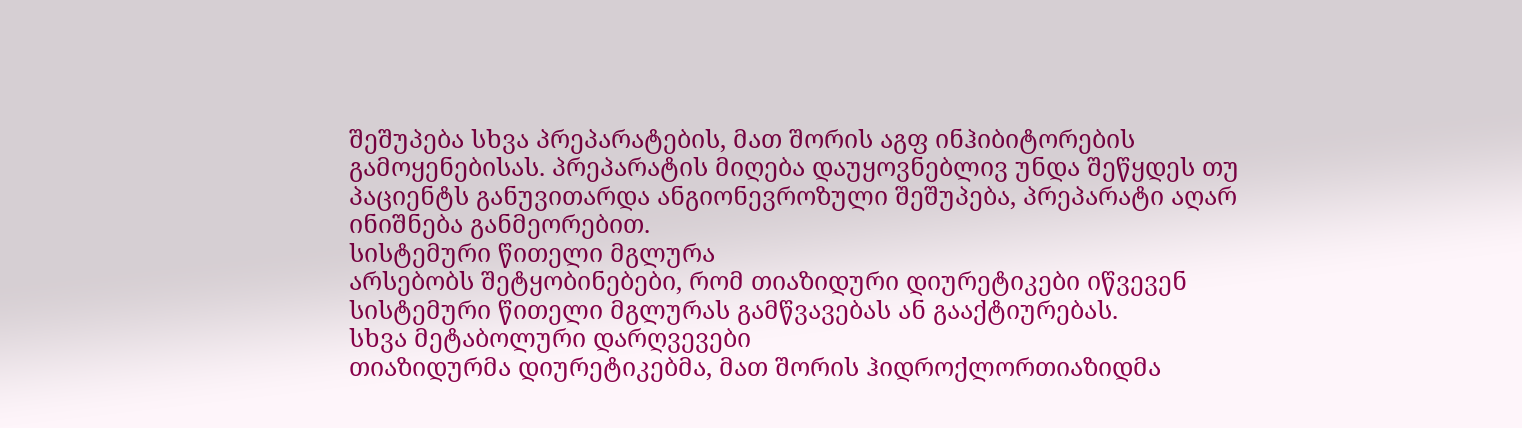შეშუპება სხვა პრეპარატების, მათ შორის აგფ ინჰიბიტორების გამოყენებისას. პრეპარატის მიღება დაუყოვნებლივ უნდა შეწყდეს თუ პაციენტს განუვითარდა ანგიონევროზული შეშუპება, პრეპარატი აღარ ინიშნება განმეორებით.
სისტემური წითელი მგლურა
არსებობს შეტყობინებები, რომ თიაზიდური დიურეტიკები იწვევენ სისტემური წითელი მგლურას გამწვავებას ან გააქტიურებას.
სხვა მეტაბოლური დარღვევები
თიაზიდურმა დიურეტიკებმა, მათ შორის ჰიდროქლორთიაზიდმა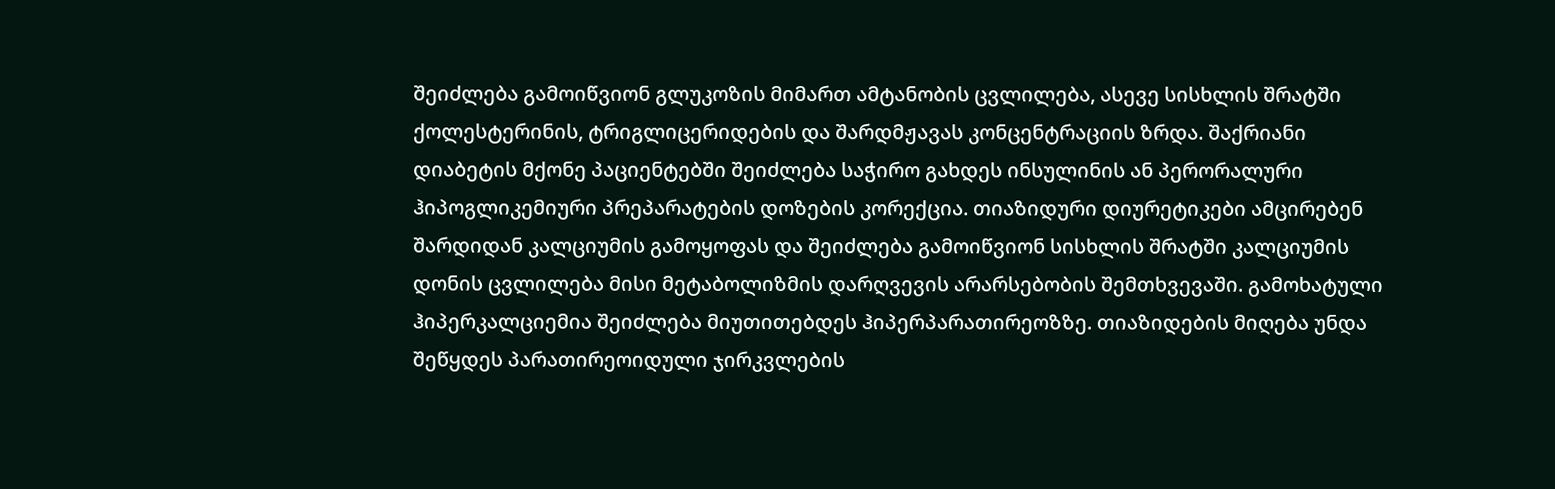შეიძლება გამოიწვიონ გლუკოზის მიმართ ამტანობის ცვლილება, ასევე სისხლის შრატში ქოლესტერინის, ტრიგლიცერიდების და შარდმჟავას კონცენტრაციის ზრდა. შაქრიანი დიაბეტის მქონე პაციენტებში შეიძლება საჭირო გახდეს ინსულინის ან პერორალური ჰიპოგლიკემიური პრეპარატების დოზების კორექცია. თიაზიდური დიურეტიკები ამცირებენ შარდიდან კალციუმის გამოყოფას და შეიძლება გამოიწვიონ სისხლის შრატში კალციუმის დონის ცვლილება მისი მეტაბოლიზმის დარღვევის არარსებობის შემთხვევაში. გამოხატული ჰიპერკალციემია შეიძლება მიუთითებდეს ჰიპერპარათირეოზზე. თიაზიდების მიღება უნდა შეწყდეს პარათირეოიდული ჯირკვლების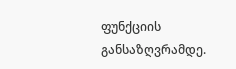ფუნქციის განსაზღვრამდე.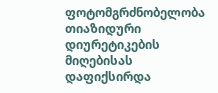ფოტომგრძნობელობა
თიაზიდური დიურეტიკების მიღებისას დაფიქსირდა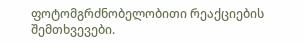ფოტომგრძნობელობითი რეაქციების შემთხვევები.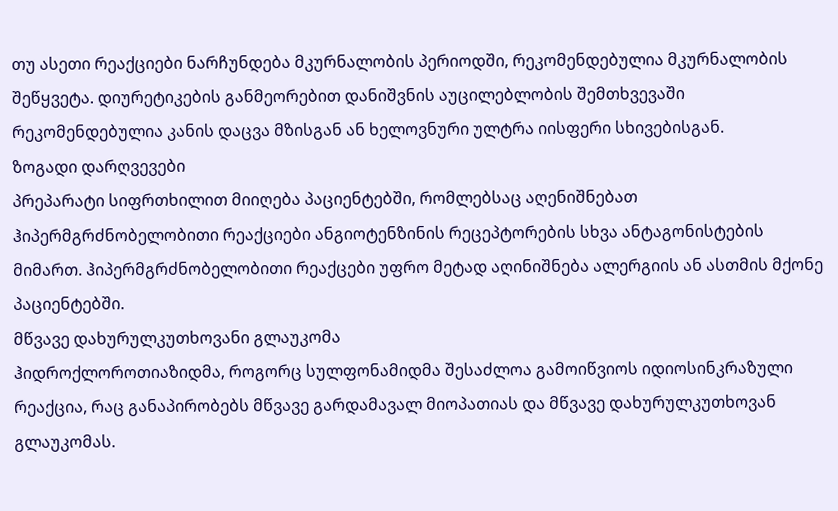თუ ასეთი რეაქციები ნარჩუნდება მკურნალობის პერიოდში, რეკომენდებულია მკურნალობის შეწყვეტა. დიურეტიკების განმეორებით დანიშვნის აუცილებლობის შემთხვევაში რეკომენდებულია კანის დაცვა მზისგან ან ხელოვნური ულტრა იისფერი სხივებისგან.
ზოგადი დარღვევები
პრეპარატი სიფრთხილით მიიღება პაციენტებში, რომლებსაც აღენიშნებათ ჰიპერმგრძნობელობითი რეაქციები ანგიოტენზინის რეცეპტორების სხვა ანტაგონისტების მიმართ. ჰიპერმგრძნობელობითი რეაქცები უფრო მეტად აღინიშნება ალერგიის ან ასთმის მქონე პაციენტებში.
მწვავე დახურულკუთხოვანი გლაუკომა
ჰიდროქლოროთიაზიდმა, როგორც სულფონამიდმა შესაძლოა გამოიწვიოს იდიოსინკრაზული რეაქცია, რაც განაპირობებს მწვავე გარდამავალ მიოპათიას და მწვავე დახურულკუთხოვან გლაუკომას.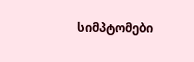სიმპტომები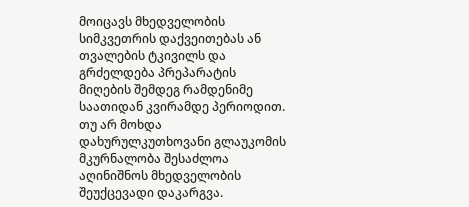მოიცავს მხედველობის სიმკვეთრის დაქვეითებას ან თვალების ტკივილს და გრძელდება პრეპარატის მიღების შემდეგ რამდენიმე საათიდან კვირამდე პერიოდით. თუ არ მოხდა დახურულკუთხოვანი გლაუკომის მკურნალობა შესაძლოა აღინიშნოს მხედველობის შეუქცევადი დაკარგვა.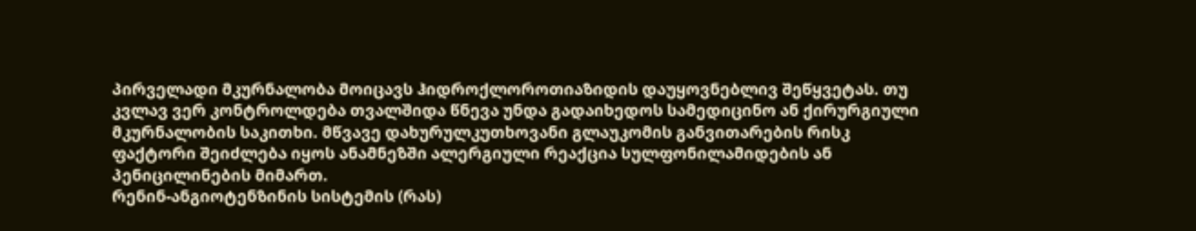პირველადი მკურნალობა მოიცავს ჰიდროქლოროთიაზიდის დაუყოვნებლივ შეწყვეტას. თუ კვლავ ვერ კონტროლდება თვალშიდა წნევა უნდა გადაიხედოს სამედიცინო ან ქირურგიული მკურნალობის საკითხი. მწვავე დახურულკუთხოვანი გლაუკომის განვითარების რისკ ფაქტორი შეიძლება იყოს ანამნეზში ალერგიული რეაქცია სულფონილამიდების ან პენიცილინების მიმართ.
რენინ-ანგიოტენზინის სისტემის (რას)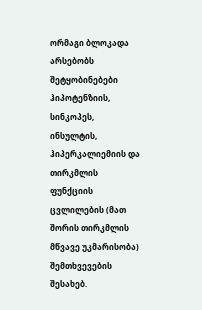ორმაგი ბლოკადა
არსებობს შეტყობინებები ჰიპოტენზიის, სინკოპეს, ინსულტის, ჰიპერკალიემიის და თირკმლის ფუნქციის ცვლილების (მათ შორის თირკმლის მწვავე უკმარისობა) შემთხვევების შესახებ.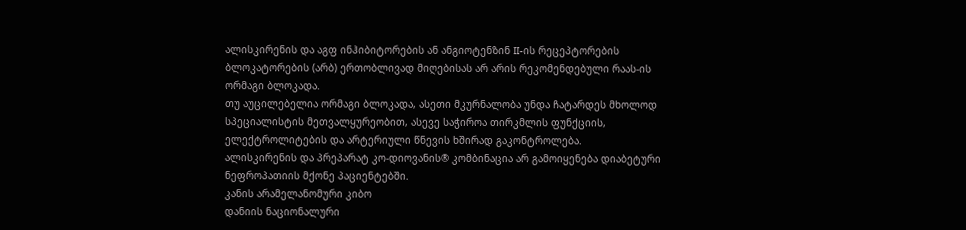ალისკირენის და აგფ ინჰიბიტორების ან ანგიოტენზინ II-ის რეცეპტორების ბლოკატორების (არბ) ერთობლივად მიღებისას არ არის რეკომენდებული რაას-ის ორმაგი ბლოკადა.
თუ აუცილებელია ორმაგი ბლოკადა, ასეთი მკურნალობა უნდა ჩატარდეს მხოლოდ სპეციალისტის მეთვალყურეობით, ასევე საჭიროა თირკმლის ფუნქციის, ელექტროლიტების და არტერიული წნევის ხშირად გაკონტროლება.
ალისკირენის და პრეპარატ კო-დიოვანის® კომბინაცია არ გამოიყენება დიაბეტური ნეფროპათიის მქონე პაციენტებში.
კანის არამელანომური კიბო
დანიის ნაციონალური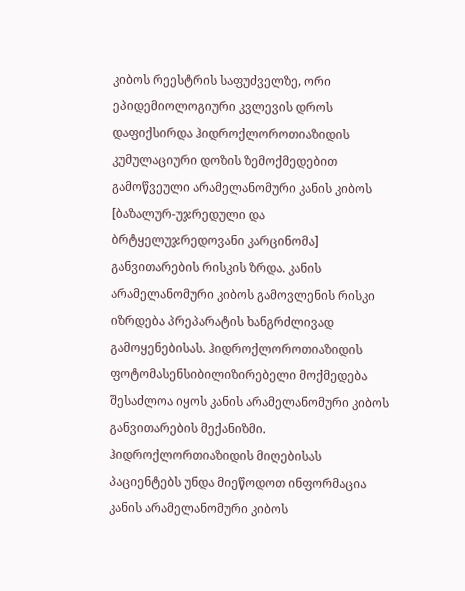კიბოს რეესტრის საფუძველზე, ორი ეპიდემიოლოგიური კვლევის დროს დაფიქსირდა ჰიდროქლოროთიაზიდის კუმულაციური დოზის ზემოქმედებით გამოწვეული არამელანომური კანის კიბოს [ბაზალურ-უჯრედული და ბრტყელუჯრედოვანი კარცინომა] განვითარების რისკის ზრდა. კანის არამელანომური კიბოს გამოვლენის რისკი იზრდება პრეპარატის ხანგრძლივად გამოყენებისას. ჰიდროქლოროთიაზიდის ფოტომასენსიბილიზირებელი მოქმედება შესაძლოა იყოს კანის არამელანომური კიბოს განვითარების მექანიზმი.
ჰიდროქლორთიაზიდის მიღებისას პაციენტებს უნდა მიეწოდოთ ინფორმაცია კანის არამელანომური კიბოს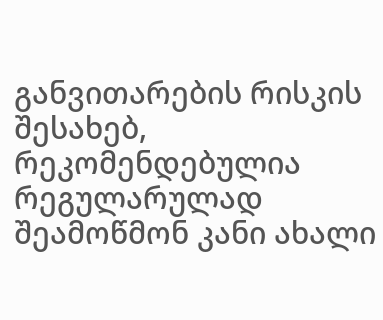განვითარების რისკის შესახებ, რეკომენდებულია რეგულარულად შეამოწმონ კანი ახალი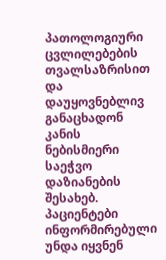პათოლოგიური ცვლილებების თვალსაზრისით და დაუყოვნებლივ განაცხადონ კანის ნებისმიერი საეჭვო დაზიანების შესახებ. პაციენტები ინფორმირებული უნდა იყვნენ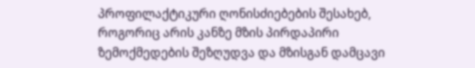პროფილაქტიკური ღონისძიებების შესახებ, როგორიც არის კანზე მზის პირდაპირი ზემოქმედების შეზღუდვა და მზისგან დამცავი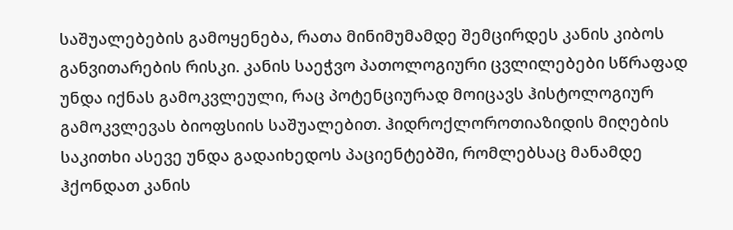საშუალებების გამოყენება, რათა მინიმუმამდე შემცირდეს კანის კიბოს განვითარების რისკი. კანის საეჭვო პათოლოგიური ცვლილებები სწრაფად უნდა იქნას გამოკვლეული, რაც პოტენციურად მოიცავს ჰისტოლოგიურ გამოკვლევას ბიოფსიის საშუალებით. ჰიდროქლოროთიაზიდის მიღების საკითხი ასევე უნდა გადაიხედოს პაციენტებში, რომლებსაც მანამდე ჰქონდათ კანის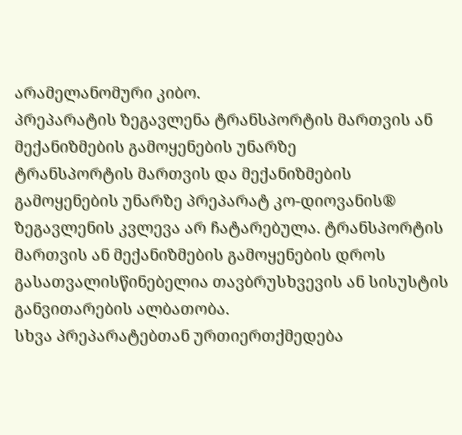არამელანომური კიბო.
პრეპარატის ზეგავლენა ტრანსპორტის მართვის ან მექანიზმების გამოყენების უნარზე
ტრანსპორტის მართვის და მექანიზმების გამოყენების უნარზე პრეპარატ კო-დიოვანის® ზეგავლენის კვლევა არ ჩატარებულა. ტრანსპორტის მართვის ან მექანიზმების გამოყენების დროს გასათვალისწინებელია თავბრუსხვევის ან სისუსტის განვითარების ალბათობა.
სხვა პრეპარატებთან ურთიერთქმედება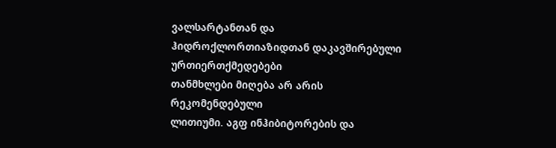ვალსარტანთან და ჰიდროქლორთიაზიდთან დაკავშირებული ურთიერთქმედებები
თანმხლები მიღება არ არის რეკომენდებული
ლითიუმი. აგფ ინჰიბიტორების და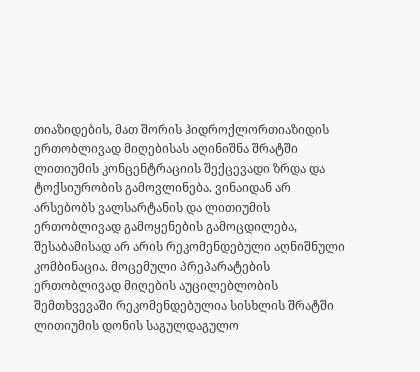თიაზიდების, მათ შორის ჰიდროქლორთიაზიდის ერთობლივად მიღებისას აღინიშნა შრატში ლითიუმის კონცენტრაციის შექცევადი ზრდა და ტოქსიურობის გამოვლინება. ვინაიდან არ არსებობს ვალსარტანის და ლითიუმის ერთობლივად გამოყენების გამოცდილება, შესაბამისად არ არის რეკომენდებული აღნიშნული კომბინაცია. მოცემული პრეპარატების ერთობლივად მიღების აუცილებლობის შემთხვევაში რეკომენდებულია სისხლის შრატში ლითიუმის დონის საგულდაგულო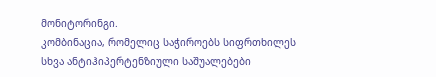მონიტორინგი.
კომბინაცია, რომელიც საჭიროებს სიფრთხილეს
სხვა ანტიჰიპერტენზიული საშუალებები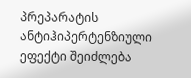პრეპარატის ანტიჰიპერტენზიული ეფექტი შეიძლება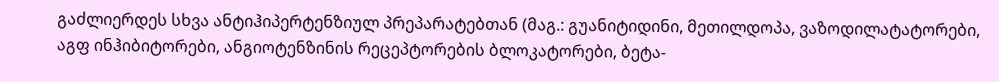გაძლიერდეს სხვა ანტიჰიპერტენზიულ პრეპარატებთან (მაგ.: გუანიტიდინი, მეთილდოპა, ვაზოდილატატორები, აგფ ინჰიბიტორები, ანგიოტენზინის რეცეპტორების ბლოკატორები, ბეტა-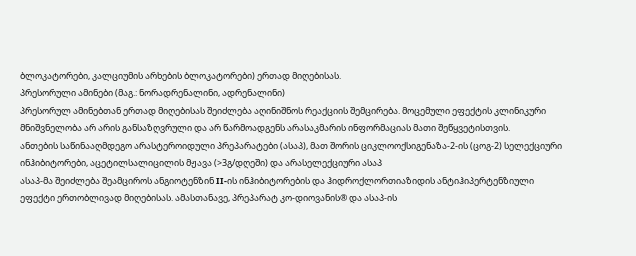ბლოკატორები, კალციუმის არხების ბლოკატორები) ერთად მიღებისას.
პრესორული ამინები (მაგ.: ნორადრენალინი, ადრენალინი)
პრესორულ ამინებთან ერთად მიღებისას შეიძლება აღინიშნოს რეაქციის შემცირება. მოცემული ეფექტის კლინიკური მნიშვნელობა არ არის განსაზღვრული და არ წარმოადგენს არასაკმარის ინფორმაციას მათი შეწყვეტისთვის.
ანთების საწინააღმდეგო არასტეროიდული პრეპარატები (ასაპ), მათ შორის ციკლოოქსიგენაზა-2-ის (ცოგ-2) სელექციური ინჰიბიტორები, აცეტილსალიცილის მჟავა (>3გ/დღეში) და არასელექციური ასაპ
ასაპ-მა შეიძლება შეამციროს ანგიოტენზინ II-ის ინჰიბიტორების და ჰიდროქლორთიაზიდის ანტიჰიპერტენზიული ეფექტი ერთობლივად მიღებისას. ამასთანავე, პრეპარატ კო-დიოვანის® და ასაპ-ის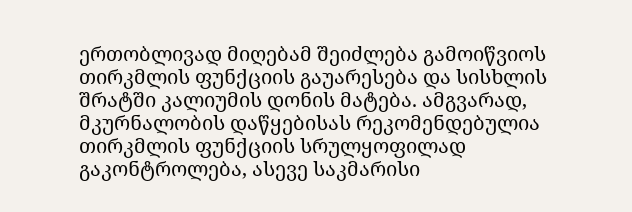ერთობლივად მიღებამ შეიძლება გამოიწვიოს თირკმლის ფუნქციის გაუარესება და სისხლის შრატში კალიუმის დონის მატება. ამგვარად, მკურნალობის დაწყებისას რეკომენდებულია თირკმლის ფუნქციის სრულყოფილად გაკონტროლება, ასევე საკმარისი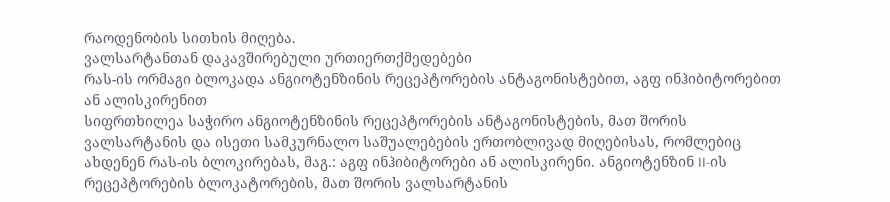რაოდენობის სითხის მიღება.
ვალსარტანთან დაკავშირებული ურთიერთქმედებები
რას-ის ორმაგი ბლოკადა ანგიოტენზინის რეცეპტორების ანტაგონისტებით, აგფ ინჰიბიტორებით ან ალისკირენით
სიფრთხილეა საჭირო ანგიოტენზინის რეცეპტორების ანტაგონისტების, მათ შორის ვალსარტანის და ისეთი სამკურნალო საშუალებების ერთობლივად მიღებისას, რომლებიც ახდენენ რას-ის ბლოკირებას, მაგ.: აგფ ინჰიბიტორები ან ალისკირენი. ანგიოტენზინ II-ის რეცეპტორების ბლოკატორების, მათ შორის ვალსარტანის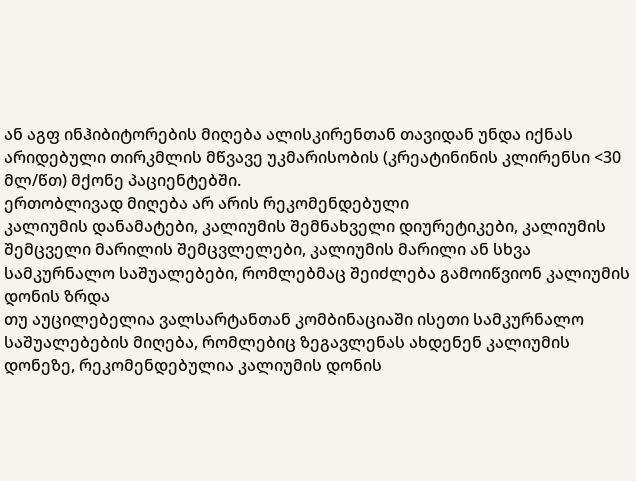ან აგფ ინჰიბიტორების მიღება ალისკირენთან თავიდან უნდა იქნას არიდებული თირკმლის მწვავე უკმარისობის (კრეატინინის კლირენსი <30 მლ/წთ) მქონე პაციენტებში.
ერთობლივად მიღება არ არის რეკომენდებული
კალიუმის დანამატები, კალიუმის შემნახველი დიურეტიკები, კალიუმის შემცველი მარილის შემცვლელები, კალიუმის მარილი ან სხვა სამკურნალო საშუალებები, რომლებმაც შეიძლება გამოიწვიონ კალიუმის დონის ზრდა
თუ აუცილებელია ვალსარტანთან კომბინაციაში ისეთი სამკურნალო საშუალებების მიღება, რომლებიც ზეგავლენას ახდენენ კალიუმის დონეზე, რეკომენდებულია კალიუმის დონის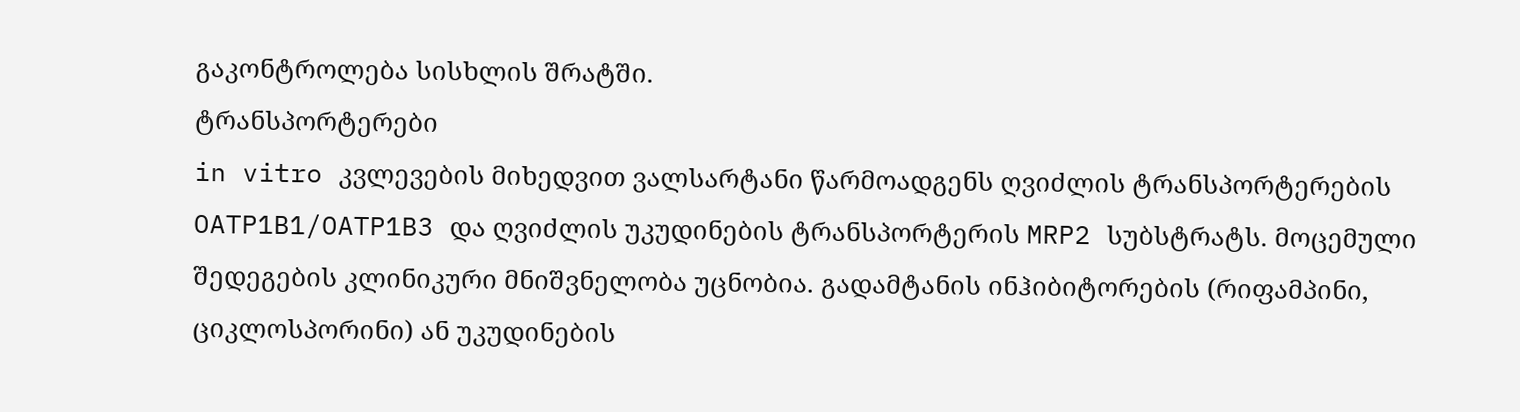გაკონტროლება სისხლის შრატში.
ტრანსპორტერები
in vitro კვლევების მიხედვით ვალსარტანი წარმოადგენს ღვიძლის ტრანსპორტერების OATP1B1/OATP1B3 და ღვიძლის უკუდინების ტრანსპორტერის MRP2 სუბსტრატს. მოცემული შედეგების კლინიკური მნიშვნელობა უცნობია. გადამტანის ინჰიბიტორების (რიფამპინი, ციკლოსპორინი) ან უკუდინების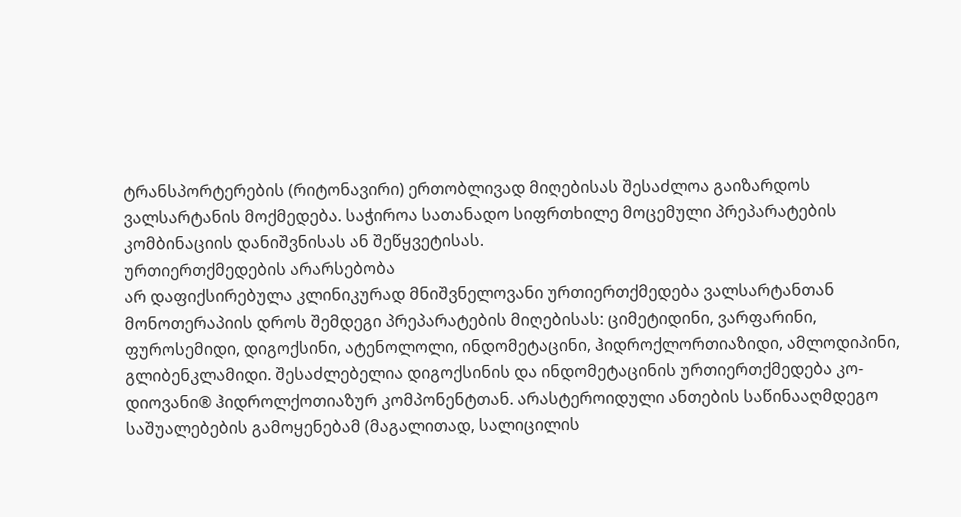ტრანსპორტერების (რიტონავირი) ერთობლივად მიღებისას შესაძლოა გაიზარდოს ვალსარტანის მოქმედება. საჭიროა სათანადო სიფრთხილე მოცემული პრეპარატების კომბინაციის დანიშვნისას ან შეწყვეტისას.
ურთიერთქმედების არარსებობა
არ დაფიქსირებულა კლინიკურად მნიშვნელოვანი ურთიერთქმედება ვალსარტანთან მონოთერაპიის დროს შემდეგი პრეპარატების მიღებისას: ციმეტიდინი, ვარფარინი, ფუროსემიდი, დიგოქსინი, ატენოლოლი, ინდომეტაცინი, ჰიდროქლორთიაზიდი, ამლოდიპინი, გლიბენკლამიდი. შესაძლებელია დიგოქსინის და ინდომეტაცინის ურთიერთქმედება კო-დიოვანი® ჰიდროლქოთიაზურ კომპონენტთან. არასტეროიდული ანთების საწინააღმდეგო საშუალებების გამოყენებამ (მაგალითად, სალიცილის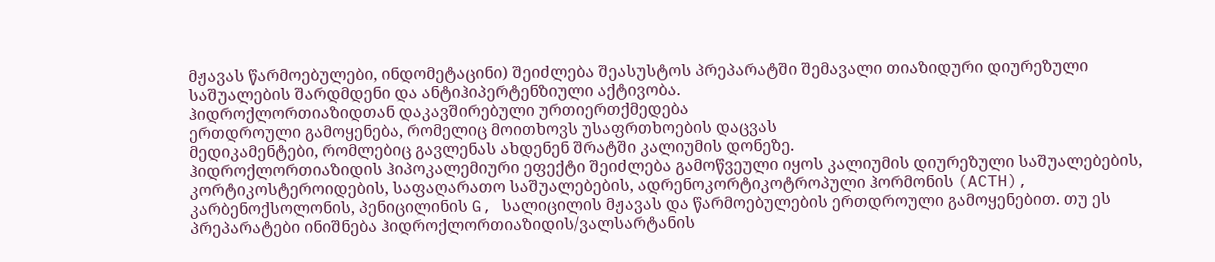მჟავას წარმოებულები, ინდომეტაცინი) შეიძლება შეასუსტოს პრეპარატში შემავალი თიაზიდური დიურეზული საშუალების შარდმდენი და ანტიჰიპერტენზიული აქტივობა.
ჰიდროქლორთიაზიდთან დაკავშირებული ურთიერთქმედება
ერთდროული გამოყენება, რომელიც მოითხოვს უსაფრთხოების დაცვას
მედიკამენტები, რომლებიც გავლენას ახდენენ შრატში კალიუმის დონეზე.
ჰიდროქლორთიაზიდის ჰიპოკალემიური ეფექტი შეიძლება გამოწვეული იყოს კალიუმის დიურეზული საშუალებების, კორტიკოსტეროიდების, საფაღარათო საშუალებების, ადრენოკორტიკოტროპული ჰორმონის (ACTH), კარბენოქსოლონის, პენიცილინის G, სალიცილის მჟავას და წარმოებულების ერთდროული გამოყენებით. თუ ეს პრეპარატები ინიშნება ჰიდროქლორთიაზიდის/ვალსარტანის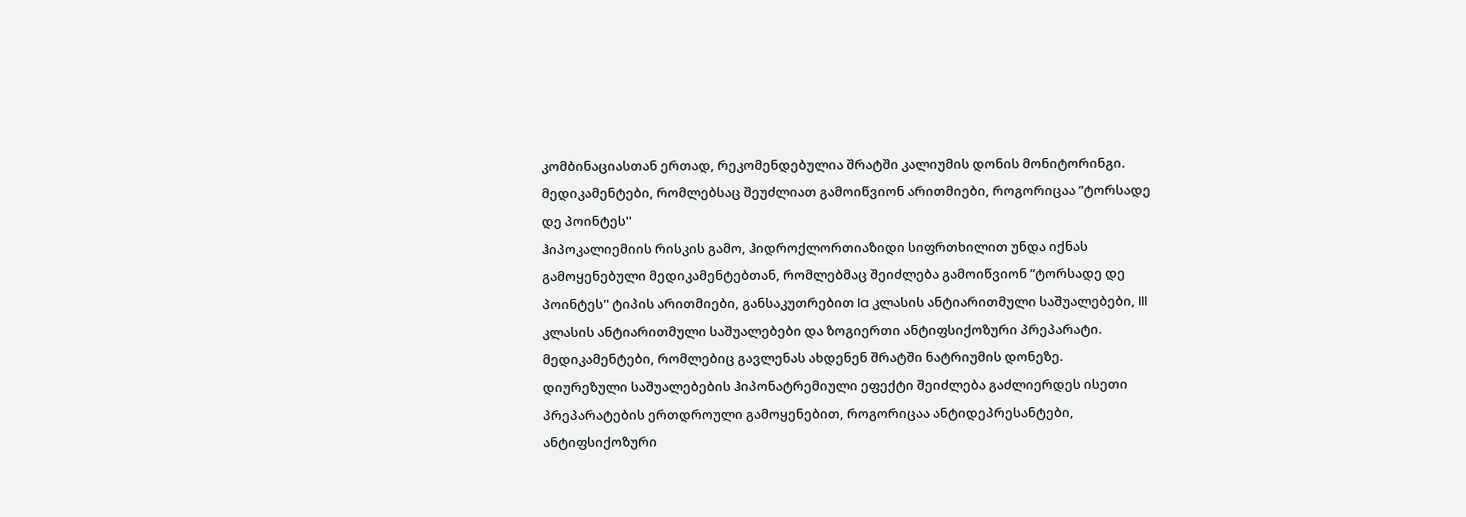კომბინაციასთან ერთად, რეკომენდებულია შრატში კალიუმის დონის მონიტორინგი.
მედიკამენტები, რომლებსაც შეუძლიათ გამოიწვიონ არითმიები, როგორიცაა ”ტორსადე დე პოინტეს''
ჰიპოკალიემიის რისკის გამო, ჰიდროქლორთიაზიდი სიფრთხილით უნდა იქნას გამოყენებული მედიკამენტებთან, რომლებმაც შეიძლება გამოიწვიონ ”ტორსადე დე პოინტეს'' ტიპის არითმიები, განსაკუთრებით Ia კლასის ანტიარითმული საშუალებები, III კლასის ანტიარითმული საშუალებები და ზოგიერთი ანტიფსიქოზური პრეპარატი.
მედიკამენტები, რომლებიც გავლენას ახდენენ შრატში ნატრიუმის დონეზე.
დიურეზული საშუალებების ჰიპონატრემიული ეფექტი შეიძლება გაძლიერდეს ისეთი პრეპარატების ერთდროული გამოყენებით, როგორიცაა ანტიდეპრესანტები, ანტიფსიქოზური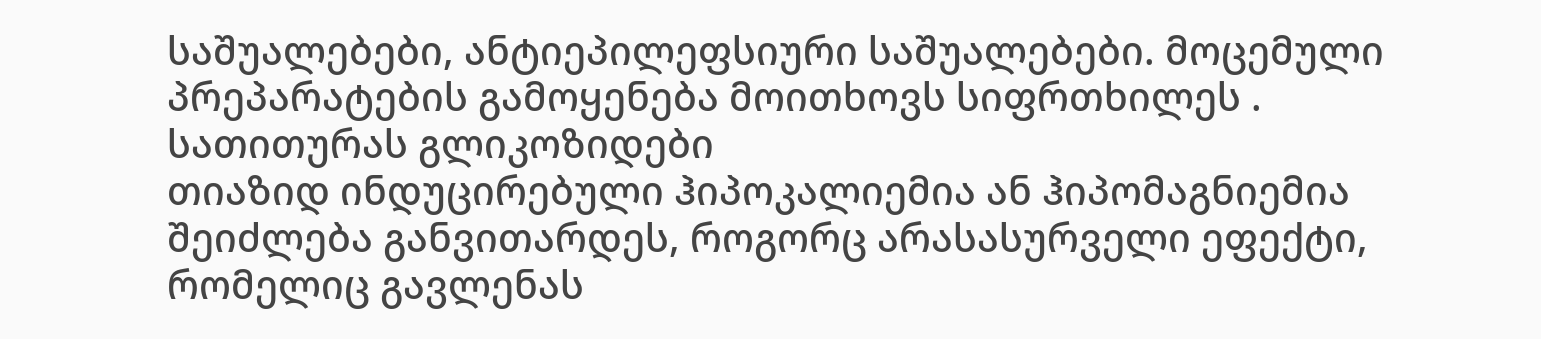საშუალებები, ანტიეპილეფსიური საშუალებები. მოცემული პრეპარატების გამოყენება მოითხოვს სიფრთხილეს .
სათითურას გლიკოზიდები
თიაზიდ ინდუცირებული ჰიპოკალიემია ან ჰიპომაგნიემია შეიძლება განვითარდეს, როგორც არასასურველი ეფექტი, რომელიც გავლენას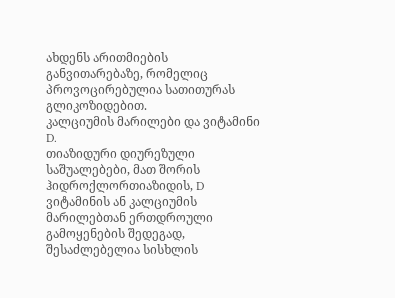ახდენს არითმიების განვითარებაზე, რომელიც პროვოცირებულია სათითურას გლიკოზიდებით.
კალციუმის მარილები და ვიტამინი D.
თიაზიდური დიურეზული საშუალებები, მათ შორის ჰიდროქლორთიაზიდის, D ვიტამინის ან კალციუმის მარილებთან ერთდროული გამოყენების შედეგად, შესაძლებელია სისხლის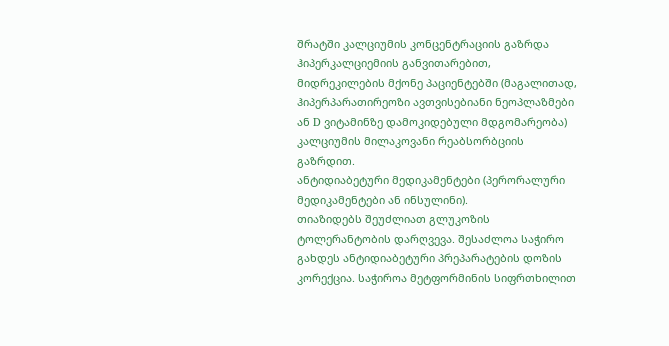შრატში კალციუმის კონცენტრაციის გაზრდა ჰიპერკალციემიის განვითარებით, მიდრეკილების მქონე პაციენტებში (მაგალითად, ჰიპერპარათირეოზი ავთვისებიანი ნეოპლაზმები ან D ვიტამინზე დამოკიდებული მდგომარეობა) კალციუმის მილაკოვანი რეაბსორბციის გაზრდით.
ანტიდიაბეტური მედიკამენტები (პერორალური მედიკამენტები ან ინსულინი).
თიაზიდებს შეუძლიათ გლუკოზის ტოლერანტობის დარღვევა. შესაძლოა საჭირო გახდეს ანტიდიაბეტური პრეპარატების დოზის კორექცია. საჭიროა მეტფორმინის სიფრთხილით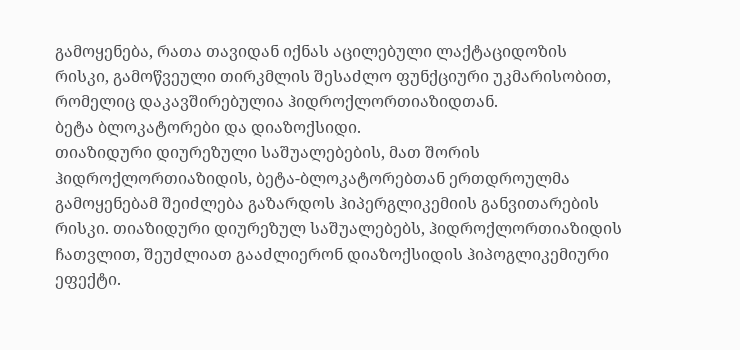გამოყენება, რათა თავიდან იქნას აცილებული ლაქტაციდოზის რისკი, გამოწვეული თირკმლის შესაძლო ფუნქციური უკმარისობით, რომელიც დაკავშირებულია ჰიდროქლორთიაზიდთან.
ბეტა ბლოკატორები და დიაზოქსიდი.
თიაზიდური დიურეზული საშუალებების, მათ შორის ჰიდროქლორთიაზიდის, ბეტა-ბლოკატორებთან ერთდროულმა გამოყენებამ შეიძლება გაზარდოს ჰიპერგლიკემიის განვითარების რისკი. თიაზიდური დიურეზულ საშუალებებს, ჰიდროქლორთიაზიდის ჩათვლით, შეუძლიათ გააძლიერონ დიაზოქსიდის ჰიპოგლიკემიური ეფექტი.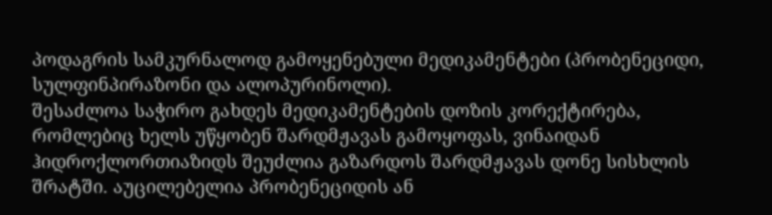პოდაგრის სამკურნალოდ გამოყენებული მედიკამენტები (პრობენეციდი, სულფინპირაზონი და ალოპურინოლი).
შესაძლოა საჭირო გახდეს მედიკამენტების დოზის კორექტირება, რომლებიც ხელს უწყობენ შარდმჟავას გამოყოფას, ვინაიდან ჰიდროქლორთიაზიდს შეუძლია გაზარდოს შარდმჟავას დონე სისხლის შრატში. აუცილებელია პრობენეციდის ან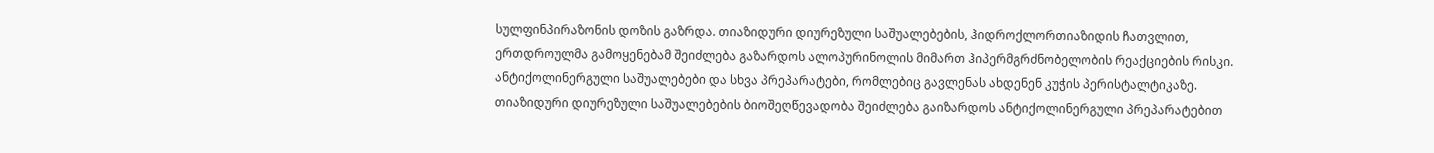სულფინპირაზონის დოზის გაზრდა. თიაზიდური დიურეზული საშუალებების, ჰიდროქლორთიაზიდის ჩათვლით, ერთდროულმა გამოყენებამ შეიძლება გაზარდოს ალოპურინოლის მიმართ ჰიპერმგრძნობელობის რეაქციების რისკი.
ანტიქოლინერგული საშუალებები და სხვა პრეპარატები, რომლებიც გავლენას ახდენენ კუჭის პერისტალტიკაზე. თიაზიდური დიურეზული საშუალებების ბიოშეღწევადობა შეიძლება გაიზარდოს ანტიქოლინერგული პრეპარატებით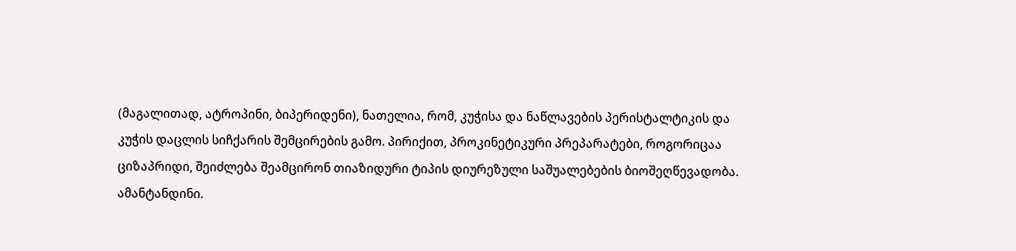(მაგალითად, ატროპინი, ბიპერიდენი), ნათელია, რომ, კუჭისა და ნაწლავების პერისტალტიკის და კუჭის დაცლის სიჩქარის შემცირების გამო. პირიქით, პროკინეტიკური პრეპარატები, როგორიცაა ციზაპრიდი, შეიძლება შეამცირონ თიაზიდური ტიპის დიურეზული საშუალებების ბიოშეღწევადობა.
ამანტანდინი.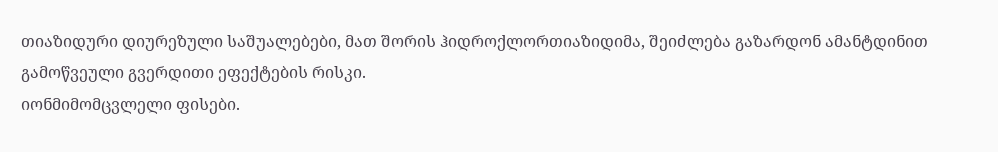თიაზიდური დიურეზული საშუალებები, მათ შორის ჰიდროქლორთიაზიდიმა, შეიძლება გაზარდონ ამანტდინით გამოწვეული გვერდითი ეფექტების რისკი.
იონმიმომცვლელი ფისები.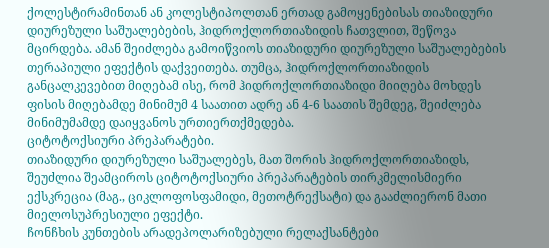ქოლესტირამინთან ან კოლესტიპოლთან ერთად გამოყენებისას თიაზიდური დიურეზული საშუალებების, ჰიდროქლორთიაზიდის ჩათვლით, შეწოვა მცირდება. ამან შეიძლება გამოიწვიოს თიაზიდური დიურეზული საშუალებების თერაპიული ეფექტის დაქვეითება. თუმცა, ჰიდროქლორთიაზიდის განცალკევებით მიღებამ ისე, რომ ჰიდროქლორთიაზიდი მიიღება მოხდეს ფისის მიღებამდე მინიმუმ 4 საათით ადრე ან 4-6 საათის შემდეგ, შეიძლება მინიმუმამდე დაიყვანოს ურთიერთქმედება.
ციტოტოქსიური პრეპარატები.
თიაზიდური დიურეზული საშუალებეს, მათ შორის ჰიდროქლორთიაზიდს, შეუძლია შეამციროს ციტოტოქსიური პრეპარატების თირკმელისმიერი ექსკრეცია (მაგ., ციკლოფოსფამიდი, მეთოტრექსატი) და გააძლიერონ მათი მიელოსუპრესიული ეფექტი.
ჩონჩხის კუნთების არადეპოლარიზებული რელაქსანტები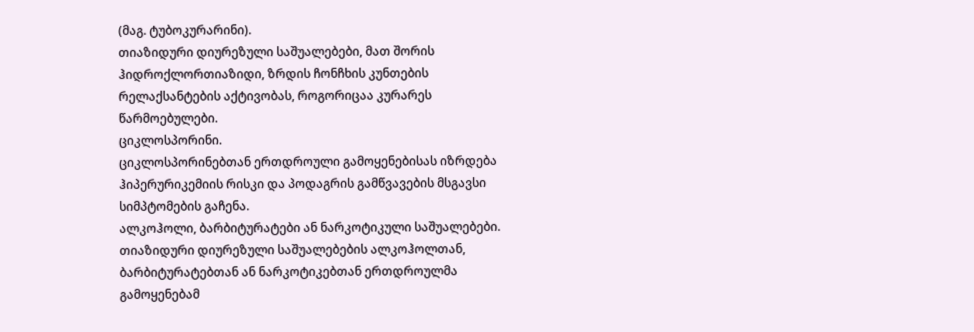(მაგ. ტუბოკურარინი).
თიაზიდური დიურეზული საშუალებები, მათ შორის ჰიდროქლორთიაზიდი, ზრდის ჩონჩხის კუნთების რელაქსანტების აქტივობას, როგორიცაა კურარეს წარმოებულები.
ციკლოსპორინი.
ციკლოსპორინებთან ერთდროული გამოყენებისას იზრდება ჰიპერურიკემიის რისკი და პოდაგრის გამწვავების მსგავსი სიმპტომების გაჩენა.
ალკოჰოლი, ბარბიტურატები ან ნარკოტიკული საშუალებები.
თიაზიდური დიურეზული საშუალებების ალკოჰოლთან, ბარბიტურატებთან ან ნარკოტიკებთან ერთდროულმა გამოყენებამ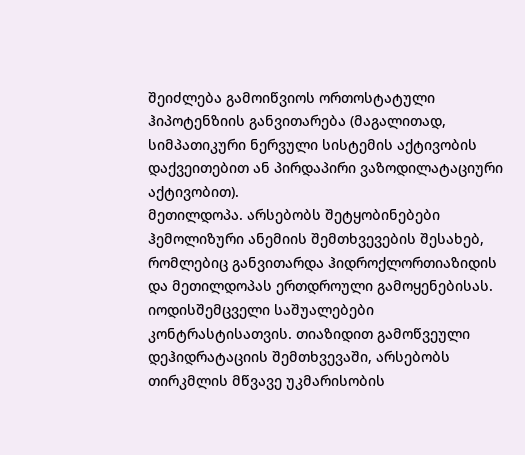შეიძლება გამოიწვიოს ორთოსტატული ჰიპოტენზიის განვითარება (მაგალითად, სიმპათიკური ნერვული სისტემის აქტივობის დაქვეითებით ან პირდაპირი ვაზოდილატაციური აქტივობით).
მეთილდოპა. არსებობს შეტყობინებები ჰემოლიზური ანემიის შემთხვევების შესახებ, რომლებიც განვითარდა ჰიდროქლორთიაზიდის და მეთილდოპას ერთდროული გამოყენებისას.
იოდისშემცველი საშუალებები კონტრასტისათვის. თიაზიდით გამოწვეული დეჰიდრატაციის შემთხვევაში, არსებობს თირკმლის მწვავე უკმარისობის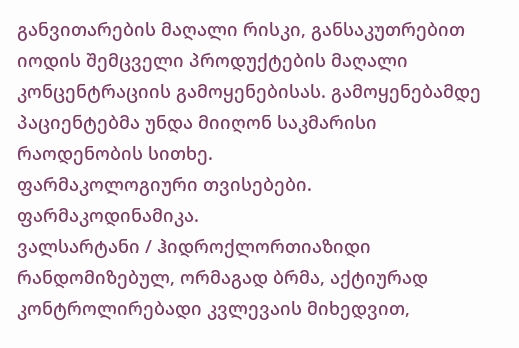განვითარების მაღალი რისკი, განსაკუთრებით იოდის შემცველი პროდუქტების მაღალი კონცენტრაციის გამოყენებისას. გამოყენებამდე პაციენტებმა უნდა მიიღონ საკმარისი რაოდენობის სითხე.
ფარმაკოლოგიური თვისებები.
ფარმაკოდინამიკა.
ვალსარტანი / ჰიდროქლორთიაზიდი
რანდომიზებულ, ორმაგად ბრმა, აქტიურად კონტროლირებადი კვლევაის მიხედვით,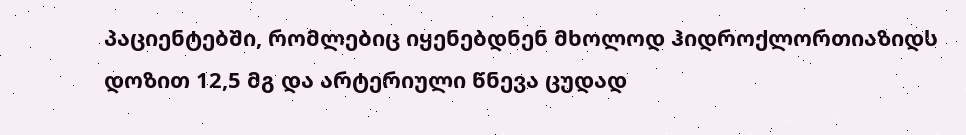პაციენტებში, რომლებიც იყენებდნენ მხოლოდ ჰიდროქლორთიაზიდს დოზით 12,5 მგ და არტერიული წნევა ცუდად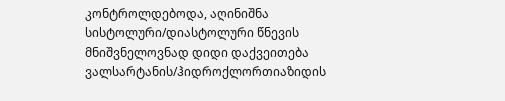კონტროლდებოდა, აღინიშნა სისტოლური/დიასტოლური წნევის მნიშვნელოვნად დიდი დაქვეითება ვალსარტანის/ჰიდროქლორთიაზიდის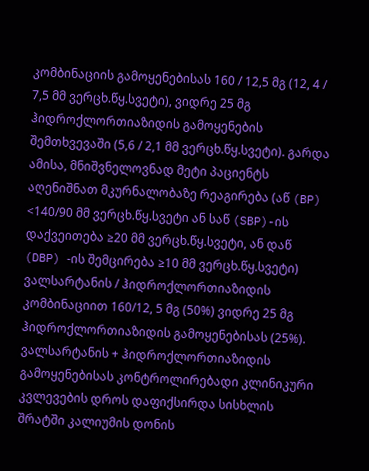კომბინაციის გამოყენებისას 160 / 12,5 მგ (12, 4 / 7,5 მმ ვერცხ.წყ.სვეტი), ვიდრე 25 მგ ჰიდროქლორთიაზიდის გამოყენების შემთხვევაში (5,6 / 2,1 მმ ვერცხ.წყ.სვეტი). გარდა ამისა, მნიშვნელოვნად მეტი პაციენტს აღენიშნათ მკურნალობაზე რეაგირება (აწ (BP) <140/90 მმ ვერცხ.წყ.სვეტი ან საწ (SBP)-ის დაქვეითება ≥20 მმ ვერცხ.წყ.სვეტი, ან დაწ (DBP) -ის შემცირება ≥10 მმ ვერცხ.წყ.სვეტი) ვალსარტანის / ჰიდროქლორთიაზიდის კომბინაციით 160/12, 5 მგ (50%) ვიდრე 25 მგ ჰიდროქლორთიაზიდის გამოყენებისას (25%).
ვალსარტანის + ჰიდროქლორთიაზიდის გამოყენებისას კონტროლირებადი კლინიკური კვლევების დროს დაფიქსირდა სისხლის შრატში კალიუმის დონის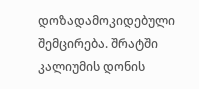დოზადამოკიდებული შემცირება. შრატში კალიუმის დონის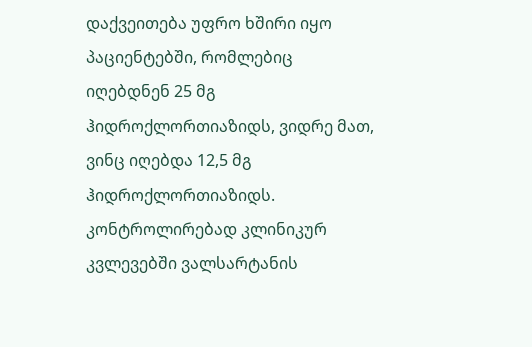დაქვეითება უფრო ხშირი იყო პაციენტებში, რომლებიც იღებდნენ 25 მგ ჰიდროქლორთიაზიდს, ვიდრე მათ, ვინც იღებდა 12,5 მგ ჰიდროქლორთიაზიდს. კონტროლირებად კლინიკურ კვლევებში ვალსარტანის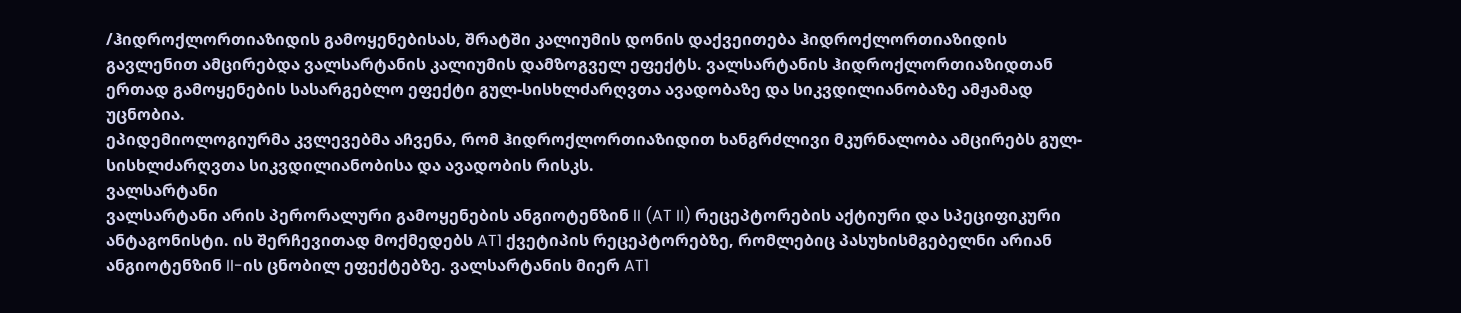/ჰიდროქლორთიაზიდის გამოყენებისას, შრატში კალიუმის დონის დაქვეითება ჰიდროქლორთიაზიდის გავლენით ამცირებდა ვალსარტანის კალიუმის დამზოგველ ეფექტს. ვალსარტანის ჰიდროქლორთიაზიდთან ერთად გამოყენების სასარგებლო ეფექტი გულ-სისხლძარღვთა ავადობაზე და სიკვდილიანობაზე ამჟამად უცნობია.
ეპიდემიოლოგიურმა კვლევებმა აჩვენა, რომ ჰიდროქლორთიაზიდით ხანგრძლივი მკურნალობა ამცირებს გულ-სისხლძარღვთა სიკვდილიანობისა და ავადობის რისკს.
ვალსარტანი
ვალსარტანი არის პერორალური გამოყენების ანგიოტენზინ II (AT II) რეცეპტორების აქტიური და სპეციფიკური ანტაგონისტი. ის შერჩევითად მოქმედებს AT1 ქვეტიპის რეცეპტორებზე, რომლებიც პასუხისმგებელნი არიან ანგიოტენზინ II-ის ცნობილ ეფექტებზე. ვალსარტანის მიერ AT1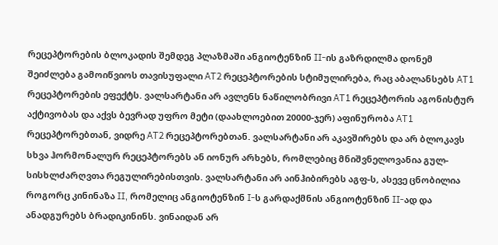რეცეპტორების ბლოკადის შემდეგ პლაზმაში ანგიოტენზინ II-ის გაზრდილმა დონემ შეიძლება გამოიწვიოს თავისუფალი AT2 რეცეპტორების სტიმულირება, რაც აბალანსებს AT1 რეცეპტორების ეფექტს. ვალსარტანი არ ავლენს ნაწილობრივი AT1 რეცეპტორის აგონისტურ აქტივობას და აქვს ბევრად უფრო მეტი (დაახლოებით 20000-ჯერ) აფინურობა AT1 რეცეპტორებთან, ვიდრე AT2 რეცეპტორებთან. ვალსარტანი არ აკავშირებს და არ ბლოკავს სხვა ჰორმონალურ რეცეპტორებს ან იონურ არხებს, რომლებიც მნიშვნელოვანია გულ-სისხლძარღვთა რეგულირებისთვის. ვალსარტანი არ აინჰიბირებს აგფ-ს, ასევე ცნობილია როგორც კინინაზა II, რომელიც ანგიოტენზინ I-ს გარდაქმნის ანგიოტენზინ II-ად და ანადგურებს ბრადიკინინს. ვინაიდან არ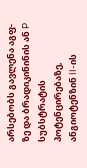არსებობს გავლენა აგფ-ზე და ბრადიკინინის ან P სუბსტრატის პოტენცირებაზე, ანგიოტენზინ II-ის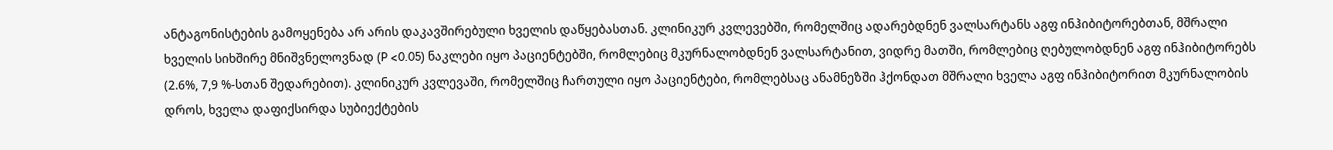ანტაგონისტების გამოყენება არ არის დაკავშირებული ხველის დაწყებასთან. კლინიკურ კვლევებში, რომელშიც ადარებდნენ ვალსარტანს აგფ ინჰიბიტორებთან, მშრალი ხველის სიხშირე მნიშვნელოვნად (P <0.05) ნაკლები იყო პაციენტებში, რომლებიც მკურნალობდნენ ვალსარტანით, ვიდრე მათში, რომლებიც ღებულობდნენ აგფ ინჰიბიტორებს (2.6%, 7,9 %-სთან შედარებით). კლინიკურ კვლევაში, რომელშიც ჩართული იყო პაციენტები, რომლებსაც ანამნეზში ჰქონდათ მშრალი ხველა აგფ ინჰიბიტორით მკურნალობის დროს, ხველა დაფიქსირდა სუბიექტების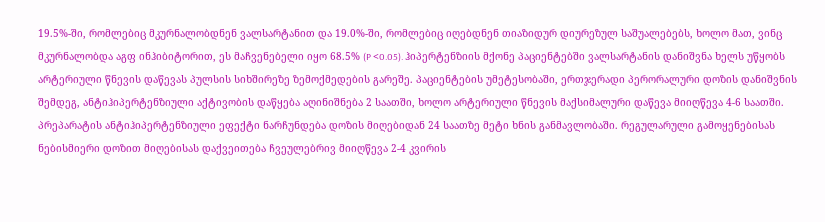19.5%-ში, რომლებიც მკურნალობდნენ ვალსარტანით და 19.0%-ში, რომლებიც იღებდნენ თიაზიდურ დიურეზულ საშუალებებს, ხოლო მათ, ვინც მკურნალობდა აგფ ინჰიბიტორით, ეს მაჩვენებელი იყო 68.5% (P <0.05). ჰიპერტენზიის მქონე პაციენტებში ვალსარტანის დანიშვნა ხელს უწყობს არტერიული წნევის დაწევას პულსის სიხშირეზე ზემოქმედების გარეშე. პაციენტების უმეტესობაში, ერთჯერადი პერორალური დოზის დანიშვნის შემდეგ, ანტიჰიპერტენზიული აქტივობის დაწყება აღინიშნება 2 საათში, ხოლო არტერიული წნევის მაქსიმალური დაწევა მიიღწევა 4-6 საათში. პრეპარატის ანტიჰიპერტენზიული ეფექტი ნარჩუნდება დოზის მიღებიდან 24 საათზე მეტი ხნის განმავლობაში. რეგულარული გამოყენებისას ნებისმიერი დოზით მიღებისას დაქვეითება ჩვეულებრივ მიიღწევა 2-4 კვირის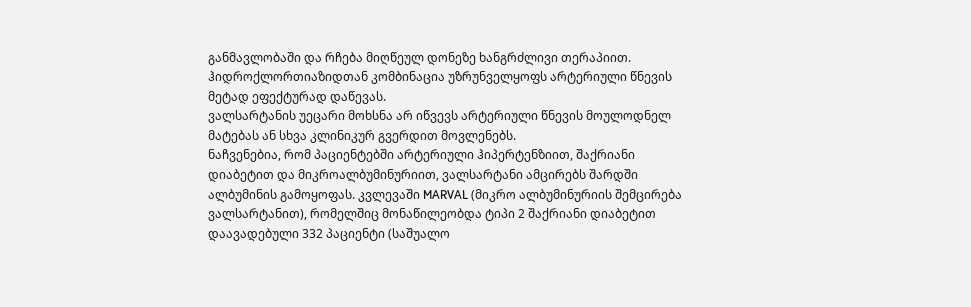განმავლობაში და რჩება მიღწეულ დონეზე ხანგრძლივი თერაპიით. ჰიდროქლორთიაზიდთან კომბინაცია უზრუნველყოფს არტერიული წნევის მეტად ეფექტურად დაწევას.
ვალსარტანის უეცარი მოხსნა არ იწვევს არტერიული წნევის მოულოდნელ მატებას ან სხვა კლინიკურ გვერდით მოვლენებს.
ნაჩვენებია, რომ პაციენტებში არტერიული ჰიპერტენზიით, შაქრიანი დიაბეტით და მიკროალბუმინურიით, ვალსარტანი ამცირებს შარდში ალბუმინის გამოყოფას. კვლევაში MARVAL (მიკრო ალბუმინურიის შემცირება ვალსარტანით), რომელშიც მონაწილეობდა ტიპი 2 შაქრიანი დიაბეტით დაავადებული 332 პაციენტი (საშუალო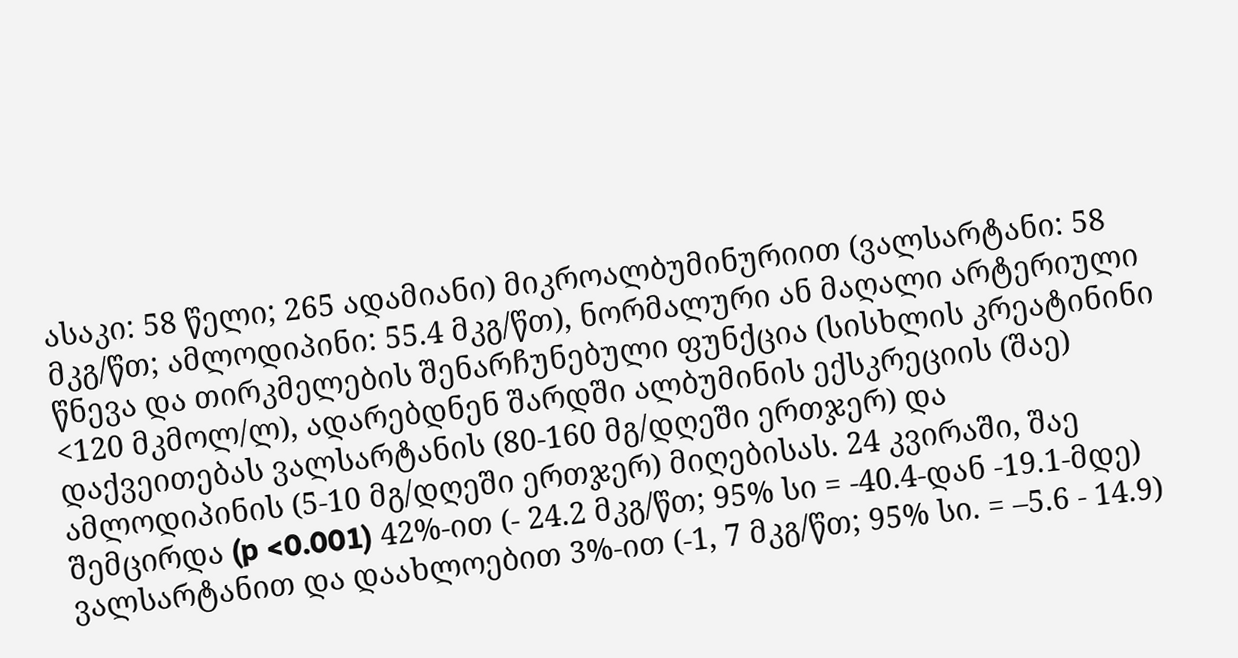ასაკი: 58 წელი; 265 ადამიანი) მიკროალბუმინურიით (ვალსარტანი: 58 მკგ/წთ; ამლოდიპინი: 55.4 მკგ/წთ), ნორმალური ან მაღალი არტერიული წნევა და თირკმელების შენარჩუნებული ფუნქცია (სისხლის კრეატინინი <120 მკმოლ/ლ), ადარებდნენ შარდში ალბუმინის ექსკრეციის (შაე) დაქვეითებას ვალსარტანის (80-160 მგ/დღეში ერთჯერ) და ამლოდიპინის (5-10 მგ/დღეში ერთჯერ) მიღებისას. 24 კვირაში, შაე შემცირდა (p <0.001) 42%-ით (- 24.2 მკგ/წთ; 95% სი = -40.4-დან -19.1-მდე) ვალსარტანით და დაახლოებით 3%-ით (-1, 7 მკგ/წთ; 95% სი. = –5.6 - 14.9)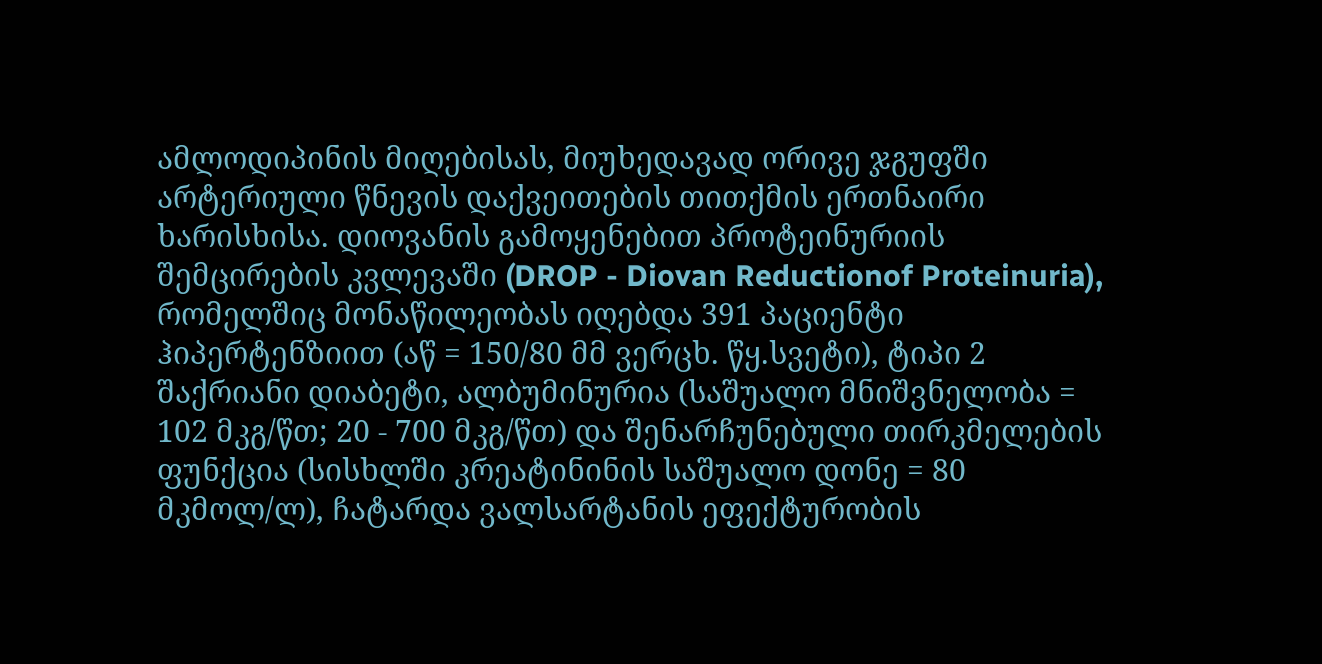ამლოდიპინის მიღებისას, მიუხედავად ორივე ჯგუფში არტერიული წნევის დაქვეითების თითქმის ერთნაირი ხარისხისა. დიოვანის გამოყენებით პროტეინურიის შემცირების კვლევაში (DROP - Diovan Reductionof Proteinuria), რომელშიც მონაწილეობას იღებდა 391 პაციენტი ჰიპერტენზიით (აწ = 150/80 მმ ვერცხ. წყ.სვეტი), ტიპი 2 შაქრიანი დიაბეტი, ალბუმინურია (საშუალო მნიშვნელობა = 102 მკგ/წთ; 20 - 700 მკგ/წთ) და შენარჩუნებული თირკმელების ფუნქცია (სისხლში კრეატინინის საშუალო დონე = 80 მკმოლ/ლ), ჩატარდა ვალსარტანის ეფექტურობის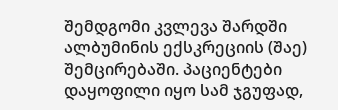შემდგომი კვლევა შარდში ალბუმინის ექსკრეციის (შაე) შემცირებაში. პაციენტები დაყოფილი იყო სამ ჯგუფად,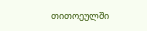თითოეულში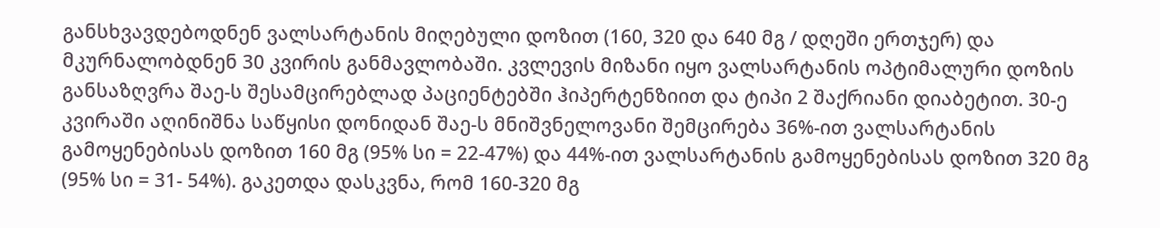განსხვავდებოდნენ ვალსარტანის მიღებული დოზით (160, 320 და 640 მგ / დღეში ერთჯერ) და მკურნალობდნენ 30 კვირის განმავლობაში. კვლევის მიზანი იყო ვალსარტანის ოპტიმალური დოზის განსაზღვრა შაე-ს შესამცირებლად პაციენტებში ჰიპერტენზიით და ტიპი 2 შაქრიანი დიაბეტით. 30-ე კვირაში აღინიშნა საწყისი დონიდან შაე-ს მნიშვნელოვანი შემცირება 36%-ით ვალსარტანის გამოყენებისას დოზით 160 მგ (95% სი = 22-47%) და 44%-ით ვალსარტანის გამოყენებისას დოზით 320 მგ (95% სი = 31- 54%). გაკეთდა დასკვნა, რომ 160-320 მგ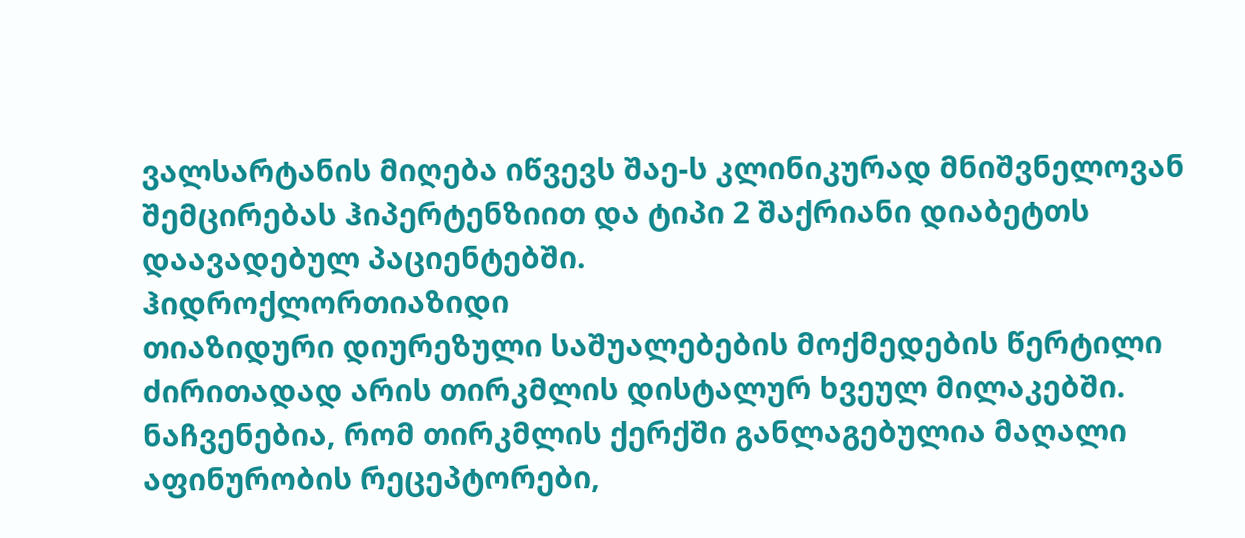ვალსარტანის მიღება იწვევს შაე-ს კლინიკურად მნიშვნელოვან შემცირებას ჰიპერტენზიით და ტიპი 2 შაქრიანი დიაბეტთს დაავადებულ პაციენტებში.
ჰიდროქლორთიაზიდი
თიაზიდური დიურეზული საშუალებების მოქმედების წერტილი ძირითადად არის თირკმლის დისტალურ ხვეულ მილაკებში. ნაჩვენებია, რომ თირკმლის ქერქში განლაგებულია მაღალი აფინურობის რეცეპტორები,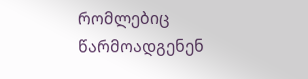რომლებიც წარმოადგენენ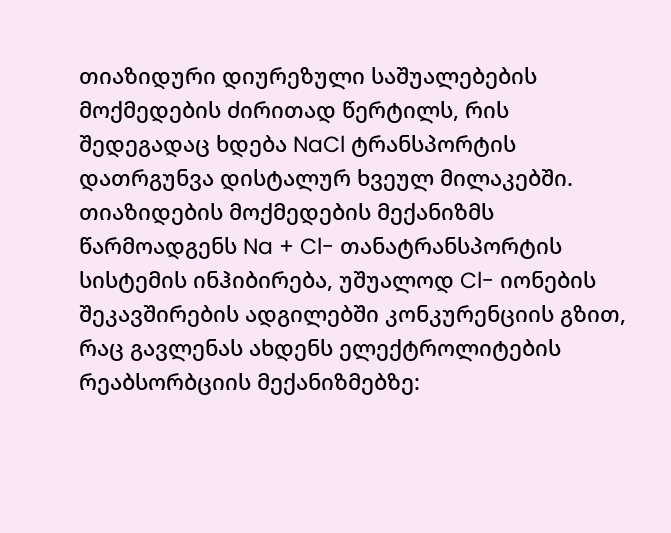თიაზიდური დიურეზული საშუალებების მოქმედების ძირითად წერტილს, რის შედეგადაც ხდება NaCl ტრანსპორტის დათრგუნვა დისტალურ ხვეულ მილაკებში. თიაზიდების მოქმედების მექანიზმს წარმოადგენს Na + Cl- თანატრანსპორტის სისტემის ინჰიბირება, უშუალოდ Cl- იონების შეკავშირების ადგილებში კონკურენციის გზით, რაც გავლენას ახდენს ელექტროლიტების რეაბსორბციის მექანიზმებზე: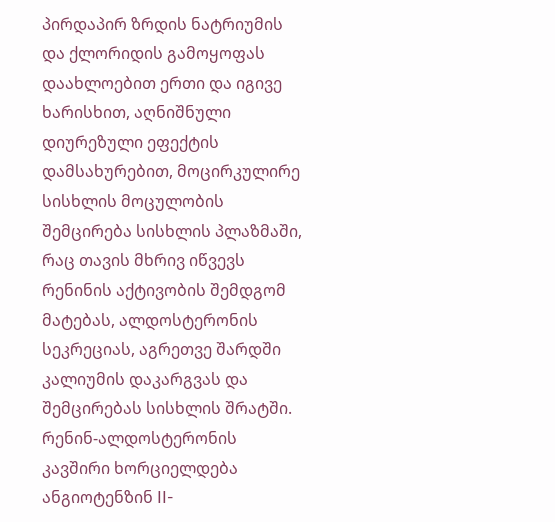პირდაპირ ზრდის ნატრიუმის და ქლორიდის გამოყოფას დაახლოებით ერთი და იგივე ხარისხით, აღნიშნული დიურეზული ეფექტის დამსახურებით, მოცირკულირე სისხლის მოცულობის შემცირება სისხლის პლაზმაში, რაც თავის მხრივ იწვევს რენინის აქტივობის შემდგომ მატებას, ალდოსტერონის სეკრეციას, აგრეთვე შარდში კალიუმის დაკარგვას და შემცირებას სისხლის შრატში. რენინ-ალდოსტერონის კავშირი ხორციელდება ანგიოტენზინ II-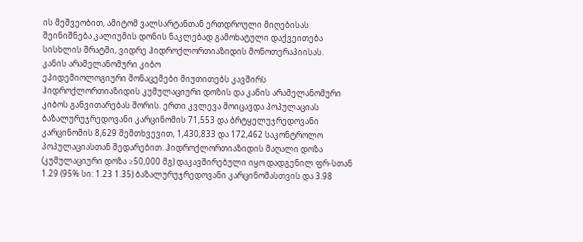ის მეშვეობით, ამიტომ ვალსარტანთან ერთდროული მიღებისას შეინიშნება კალიუმის დონის ნაკლებად გამოხატული დაქვეითება სისხლის შრატში, ვიდრე ჰიდროქლორთიაზიდის მონოთერაპიისას.
კანის არამელანომური კიბო
ეპიდემიოლოგიური მონაცემები მიუთითებს კავშირს ჰიდროქლორთიაზიდის კუმულაციური დოზის და კანის არამელანომური კიბოს განვითარებას შორის. ერთი კვლევა მოიცავდა პოპულაციას ბაზალურუჯრედოვანი კარცინომის 71,553 და ბრტყელუჯრედოვანი კარცინომის 8,629 შემთხვევით, 1,430,833 და 172,462 საკონტროლო პოპულაციასთან შედარებით. ჰიდროქლორთიაზიდის მაღალი დოზა (კუმულაციური დოზა ≥50,000 მგ) დაკავშირებული იყო დადგენილ ფრ-სთან 1.29 (95% სი: 1.23 1.35) ბაზალურუჯრედოვანი კარცინომასთვის და 3.98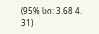(95% სი: 3.68 4. 31)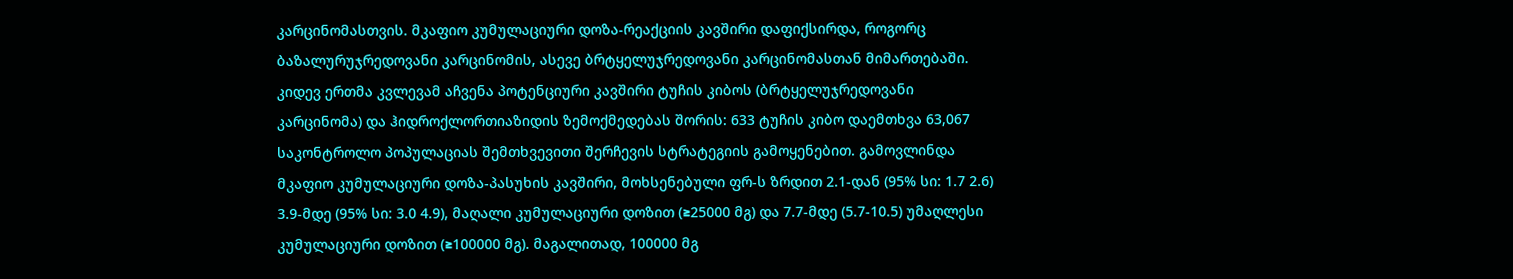კარცინომასთვის. მკაფიო კუმულაციური დოზა-რეაქციის კავშირი დაფიქსირდა, როგორც ბაზალურუჯრედოვანი კარცინომის, ასევე ბრტყელუჯრედოვანი კარცინომასთან მიმართებაში. კიდევ ერთმა კვლევამ აჩვენა პოტენციური კავშირი ტუჩის კიბოს (ბრტყელუჯრედოვანი კარცინომა) და ჰიდროქლორთიაზიდის ზემოქმედებას შორის: 633 ტუჩის კიბო დაემთხვა 63,067 საკონტროლო პოპულაციას შემთხვევითი შერჩევის სტრატეგიის გამოყენებით. გამოვლინდა მკაფიო კუმულაციური დოზა-პასუხის კავშირი, მოხსენებული ფრ-ს ზრდით 2.1-დან (95% სი: 1.7 2.6) 3.9-მდე (95% სი: 3.0 4.9), მაღალი კუმულაციური დოზით (≥25000 მგ) და 7.7-მდე (5.7-10.5) უმაღლესი კუმულაციური დოზით (≥100000 მგ). მაგალითად, 100000 მგ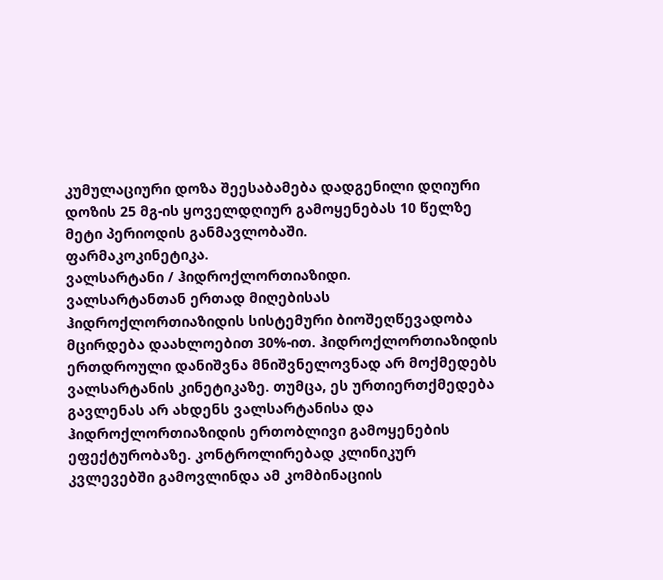კუმულაციური დოზა შეესაბამება დადგენილი დღიური დოზის 25 მგ-ის ყოველდღიურ გამოყენებას 10 წელზე მეტი პერიოდის განმავლობაში.
ფარმაკოკინეტიკა.
ვალსარტანი / ჰიდროქლორთიაზიდი.
ვალსარტანთან ერთად მიღებისას ჰიდროქლორთიაზიდის სისტემური ბიოშეღწევადობა მცირდება დაახლოებით 30%-ით. ჰიდროქლორთიაზიდის ერთდროული დანიშვნა მნიშვნელოვნად არ მოქმედებს ვალსარტანის კინეტიკაზე. თუმცა, ეს ურთიერთქმედება გავლენას არ ახდენს ვალსარტანისა და ჰიდროქლორთიაზიდის ერთობლივი გამოყენების ეფექტურობაზე. კონტროლირებად კლინიკურ კვლევებში გამოვლინდა ამ კომბინაციის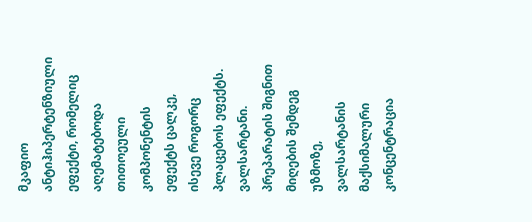მკაფიო ანტიჰიპერტენზიული ეფექტი, რომელიც აღემატებოდა თითოეული კომპონენტის ეფექტს ცალკე, ისევე როგორც პლაცებოს ეფექტს.
ვალსარტანი. პრეპარატის შიგნით მიღების შემდეგ უზმოზე, ვალსარტანის მაქსიმალური კონცენტრაცია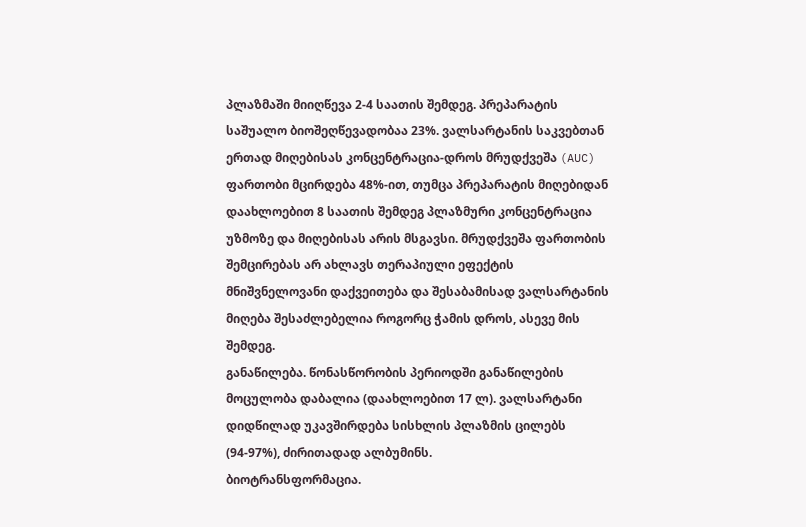პლაზმაში მიიღწევა 2-4 საათის შემდეგ. პრეპარატის საშუალო ბიოშეღწევადობაა 23%. ვალსარტანის საკვებთან ერთად მიღებისას კონცენტრაცია-დროს მრუდქვეშა (AUC) ფართობი მცირდება 48%-ით, თუმცა პრეპარატის მიღებიდან დაახლოებით 8 საათის შემდეგ პლაზმური კონცენტრაცია უზმოზე და მიღებისას არის მსგავსი. მრუდქვეშა ფართობის შემცირებას არ ახლავს თერაპიული ეფექტის მნიშვნელოვანი დაქვეითება და შესაბამისად ვალსარტანის მიღება შესაძლებელია როგორც ჭამის დროს, ასევე მის შემდეგ.
განაწილება. წონასწორობის პერიოდში განაწილების მოცულობა დაბალია (დაახლოებით 17 ლ). ვალსარტანი დიდწილად უკავშირდება სისხლის პლაზმის ცილებს (94-97%), ძირითადად ალბუმინს.
ბიოტრანსფორმაცია.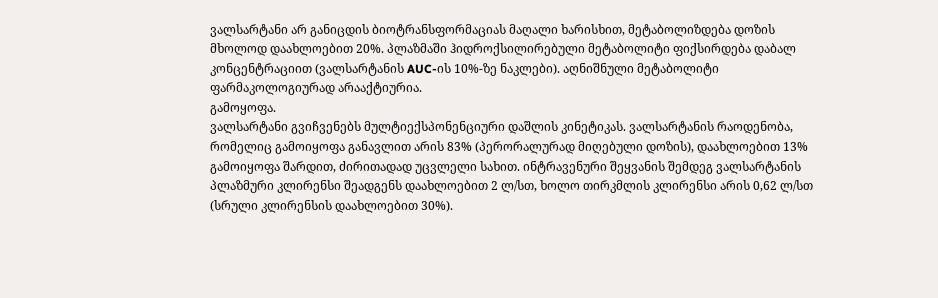ვალსარტანი არ განიცდის ბიოტრანსფორმაციას მაღალი ხარისხით, მეტაბოლიზდება დოზის მხოლოდ დაახლოებით 20%. პლაზმაში ჰიდროქსილირებული მეტაბოლიტი ფიქსირდება დაბალ კონცენტრაციით (ვალსარტანის AUC-ის 10%-ზე ნაკლები). აღნიშნული მეტაბოლიტი ფარმაკოლოგიურად არააქტიურია.
გამოყოფა.
ვალსარტანი გვიჩვენებს მულტიექსპონენციური დაშლის კინეტიკას. ვალსარტანის რაოდენობა, რომელიც გამოიყოფა განავლით არის 83% (პერორალურად მიღებული დოზის), დაახლოებით 13% გამოიყოფა შარდით, ძირითადად უცვლელი სახით. ინტრავენური შეყვანის შემდეგ ვალსარტანის პლაზმური კლირენსი შეადგენს დაახლოებით 2 ლ/სთ, ხოლო თირკმლის კლირენსი არის 0,62 ლ/სთ (სრული კლირენსის დაახლოებით 30%).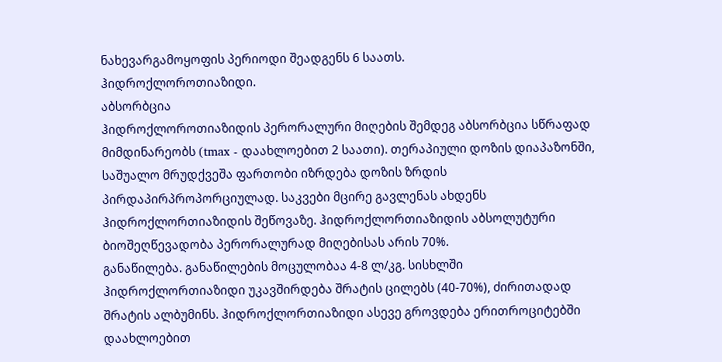ნახევარგამოყოფის პერიოდი შეადგენს 6 საათს.
ჰიდროქლოროთიაზიდი.
აბსორბცია
ჰიდროქლოროთიაზიდის პერორალური მიღების შემდეგ აბსორბცია სწრაფად მიმდინარეობს (tmax - დაახლოებით 2 საათი). თერაპიული დოზის დიაპაზონში, საშუალო მრუდქვეშა ფართობი იზრდება დოზის ზრდის პირდაპირპროპორციულად. საკვები მცირე გავლენას ახდენს ჰიდროქლორთიაზიდის შეწოვაზე. ჰიდროქლორთიაზიდის აბსოლუტური ბიოშეღწევადობა პერორალურად მიღებისას არის 70%.
განაწილება. განაწილების მოცულობაა 4-8 ლ/კგ. სისხლში ჰიდროქლორთიაზიდი უკავშირდება შრატის ცილებს (40-70%), ძირითადად შრატის ალბუმინს. ჰიდროქლორთიაზიდი ასევე გროვდება ერითროციტებში დაახლოებით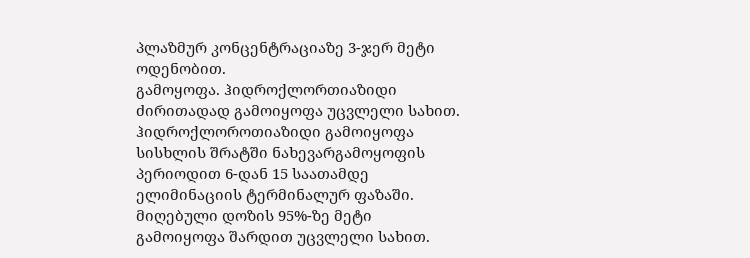პლაზმურ კონცენტრაციაზე 3-ჯერ მეტი ოდენობით.
გამოყოფა. ჰიდროქლორთიაზიდი ძირითადად გამოიყოფა უცვლელი სახით. ჰიდროქლოროთიაზიდი გამოიყოფა სისხლის შრატში ნახევარგამოყოფის პერიოდით 6-დან 15 საათამდე ელიმინაციის ტერმინალურ ფაზაში. მიღებული დოზის 95%-ზე მეტი გამოიყოფა შარდით უცვლელი სახით.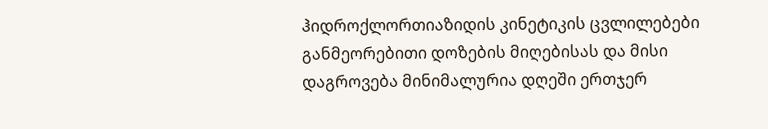ჰიდროქლორთიაზიდის კინეტიკის ცვლილებები განმეორებითი დოზების მიღებისას და მისი დაგროვება მინიმალურია დღეში ერთჯერ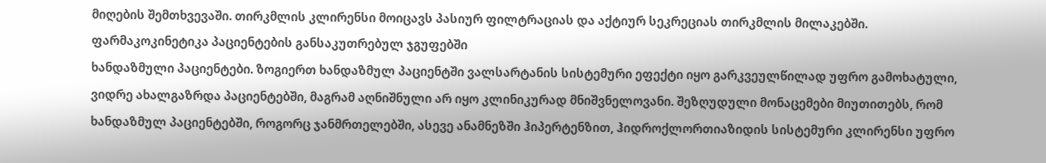მიღების შემთხვევაში. თირკმლის კლირენსი მოიცავს პასიურ ფილტრაციას და აქტიურ სეკრეციას თირკმლის მილაკებში.
ფარმაკოკინეტიკა პაციენტების განსაკუთრებულ ჯგუფებში
ხანდაზმული პაციენტები. ზოგიერთ ხანდაზმულ პაციენტში ვალსარტანის სისტემური ეფექტი იყო გარკვეულწილად უფრო გამოხატული, ვიდრე ახალგაზრდა პაციენტებში, მაგრამ აღნიშნული არ იყო კლინიკურად მნიშვნელოვანი. შეზღუდული მონაცემები მიუთითებს, რომ ხანდაზმულ პაციენტებში, როგორც ჯანმრთელებში, ასევე ანამნეზში ჰიპერტენზით, ჰიდროქლორთიაზიდის სისტემური კლირენსი უფრო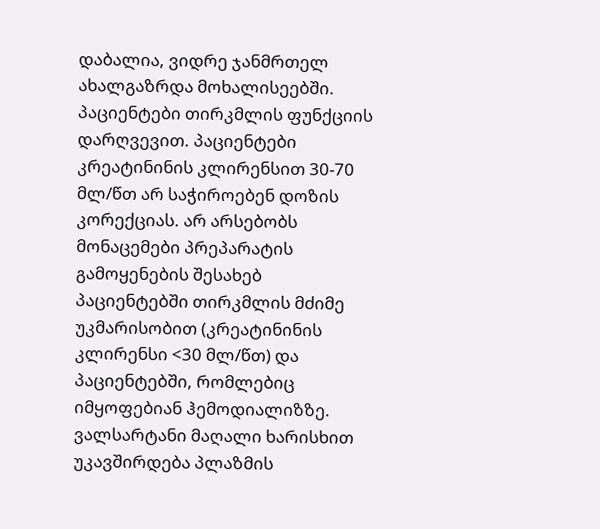დაბალია, ვიდრე ჯანმრთელ ახალგაზრდა მოხალისეებში.
პაციენტები თირკმლის ფუნქციის დარღვევით. პაციენტები კრეატინინის კლირენსით 30-70 მლ/წთ არ საჭიროებენ დოზის კორექციას. არ არსებობს მონაცემები პრეპარატის გამოყენების შესახებ პაციენტებში თირკმლის მძიმე უკმარისობით (კრეატინინის კლირენსი <30 მლ/წთ) და პაციენტებში, რომლებიც იმყოფებიან ჰემოდიალიზზე. ვალსარტანი მაღალი ხარისხით უკავშირდება პლაზმის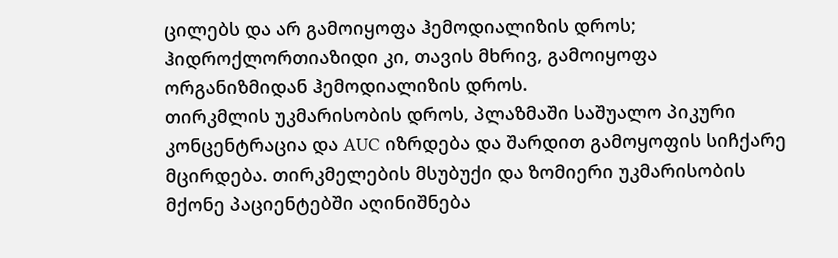ცილებს და არ გამოიყოფა ჰემოდიალიზის დროს; ჰიდროქლორთიაზიდი კი, თავის მხრივ, გამოიყოფა ორგანიზმიდან ჰემოდიალიზის დროს.
თირკმლის უკმარისობის დროს, პლაზმაში საშუალო პიკური კონცენტრაცია და AUC იზრდება და შარდით გამოყოფის სიჩქარე მცირდება. თირკმელების მსუბუქი და ზომიერი უკმარისობის მქონე პაციენტებში აღინიშნება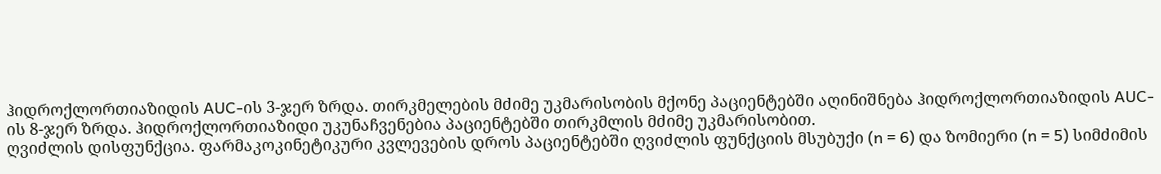ჰიდროქლორთიაზიდის AUC-ის 3-ჯერ ზრდა. თირკმელების მძიმე უკმარისობის მქონე პაციენტებში აღინიშნება ჰიდროქლორთიაზიდის AUC-ის 8-ჯერ ზრდა. ჰიდროქლორთიაზიდი უკუნაჩვენებია პაციენტებში თირკმლის მძიმე უკმარისობით.
ღვიძლის დისფუნქცია. ფარმაკოკინეტიკური კვლევების დროს პაციენტებში ღვიძლის ფუნქციის მსუბუქი (n = 6) და ზომიერი (n = 5) სიმძიმის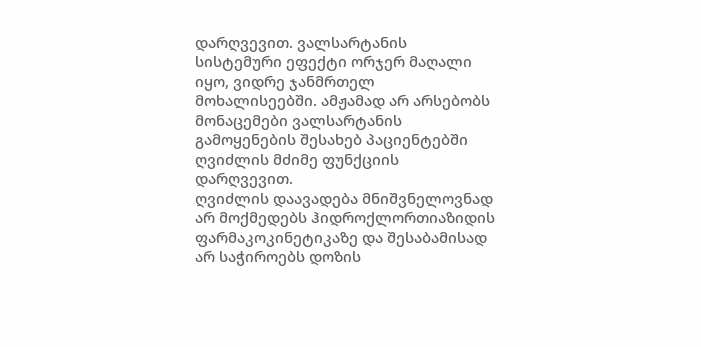დარღვევით. ვალსარტანის სისტემური ეფექტი ორჯერ მაღალი იყო, ვიდრე ჯანმრთელ მოხალისეებში. ამჟამად არ არსებობს მონაცემები ვალსარტანის გამოყენების შესახებ პაციენტებში ღვიძლის მძიმე ფუნქციის დარღვევით.
ღვიძლის დაავადება მნიშვნელოვნად არ მოქმედებს ჰიდროქლორთიაზიდის ფარმაკოკინეტიკაზე და შესაბამისად არ საჭიროებს დოზის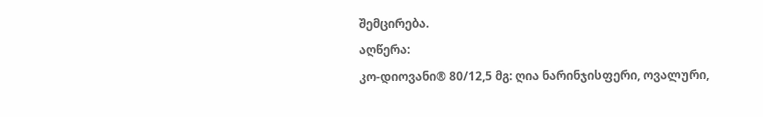შემცირება.
აღწერა:
კო-დიოვანი® 80/12,5 მგ: ღია ნარინჯისფერი, ოვალური,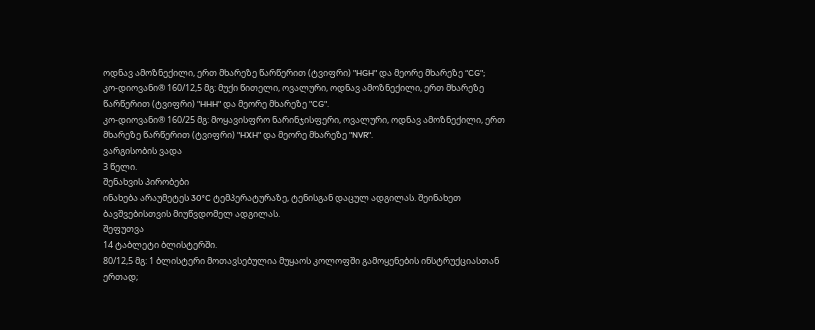ოდნავ ამოზნექილი, ერთ მხარეზე წარწერით (ტვიფრი) "HGH" და მეორე მხარეზე “CG";
კო-დიოვანი® 160/12,5 მგ: მუქი წითელი, ოვალური, ოდნავ ამოზნექილი, ერთ მხარეზე წარწერით (ტვიფრი) "HHH" და მეორე მხარეზე "CG".
კო-დიოვანი® 160/25 მგ: მოყავისფრო ნარინჯისფერი, ოვალური, ოდნავ ამოზნექილი, ერთ მხარეზე წარწერით (ტვიფრი) "HXH" და მეორე მხარეზე "NVR".
ვარგისობის ვადა
3 წელი.
შენახვის პირობები
ინახება არაუმეტეს 30°C ტემპერატურაზე, ტენისგან დაცულ ადგილას. შეინახეთ ბავშვებისთვის მიუწვდომელ ადგილას.
შეფუთვა
14 ტაბლეტი ბლისტერში.
80/12,5 მგ: 1 ბლისტერი მოთავსებულია მუყაოს კოლოფში გამოყენების ინსტრუქციასთან ერთად;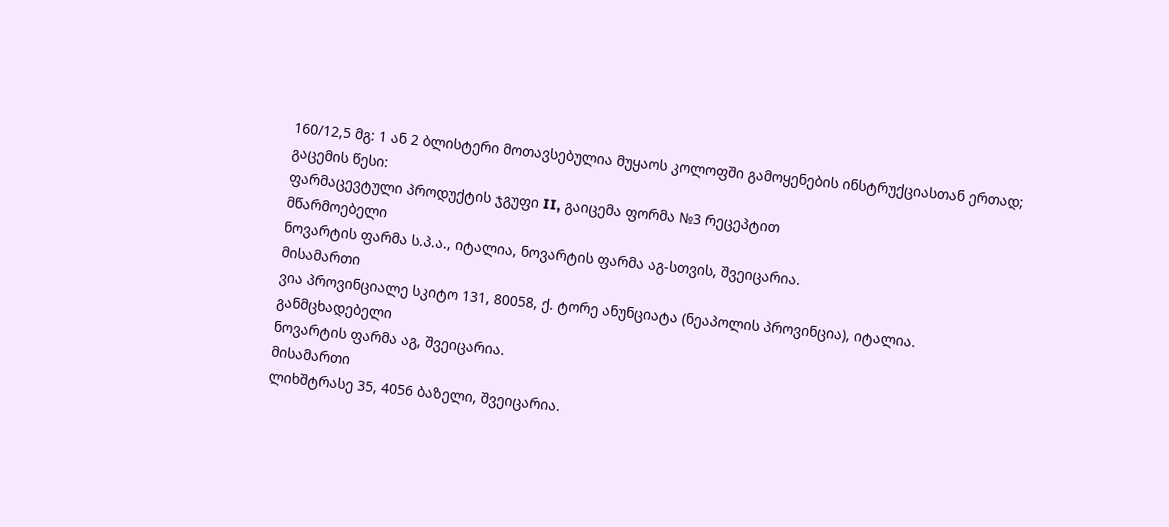160/12,5 მგ: 1 ან 2 ბლისტერი მოთავსებულია მუყაოს კოლოფში გამოყენების ინსტრუქციასთან ერთად;
გაცემის წესი:
ფარმაცევტული პროდუქტის ჯგუფი II, გაიცემა ფორმა №3 რეცეპტით
მწარმოებელი
ნოვარტის ფარმა ს.პ.ა., იტალია, ნოვარტის ფარმა აგ-სთვის, შვეიცარია.
მისამართი
ვია პროვინციალე სკიტო 131, 80058, ქ. ტორე ანუნციატა (ნეაპოლის პროვინცია), იტალია.
განმცხადებელი
ნოვარტის ფარმა აგ, შვეიცარია.
მისამართი
ლიხშტრასე 35, 4056 ბაზელი, შვეიცარია.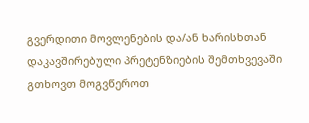გვერდითი მოვლენების და/ან ხარისხთან დაკავშირებული პრეტენზიების შემთხვევაში გთხოვთ მოგვწეროთ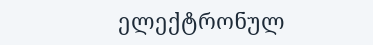ელექტრონულ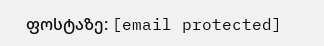ფოსტაზე: [email protected]